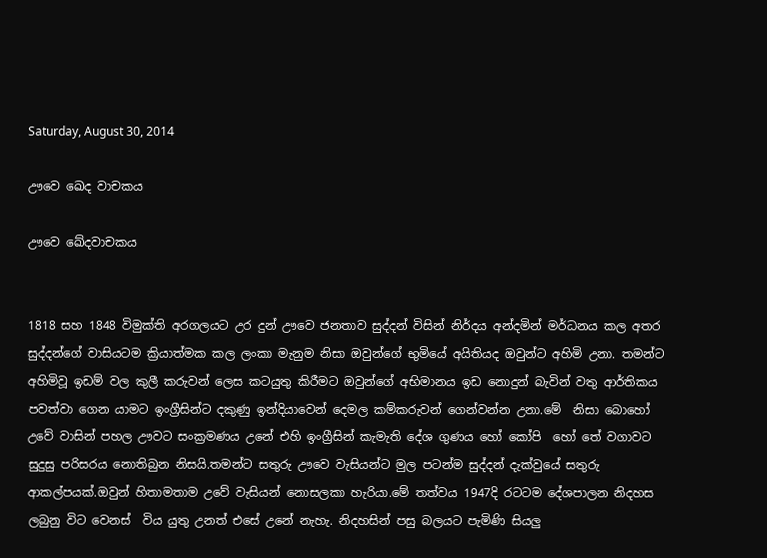Saturday, August 30, 2014

ඌවෙ ඛෙද වාචකය

ඌවෙ ඛේදවාචකය


1818 සහ 1848 විමුක්ති අරගලයට උර දුන් ඌවෙ ජනතාව සුද්දන් විසින් නිර්දය අන්දමින් මර්ධනය කල අතර සුද්දන්ගේ වාසියටම ක්‍රියාත්මක කල ලංකා මැනුම නිසා ඔවුන්ගේ භුමියේ අයිතියද ඔවුන්ට අහිමි උනා. තමන්ට අහිමිවූ ඉඩම් වල කුලී කරුවන් ලෙස කටයුතු කිරීමට ඔවුන්ගේ අභිමානය ඉඩ නොදුන් බැවින් වතු ආර්තිකය පවත්වා ගෙන යාමට ඉංග්‍රීසින්ට දකුණු ඉන්දියාවෙන් දෙමල කම්කරුවන් ගෙන්වන්න උනා.මේ  නිසා බොහෝ උවේ වාසින් පහල ඌවට සංක්‍රමණය උනේ එහි ඉංග්‍රීසින් කැමැති දේශ ගුණය හෝ කෝපි  හෝ තේ වගාවට සුදුසු පරිසරය නොතිබුන නිසයි.තමන්ට සතුරු ඌවෙ වැසියන්ට මුල පටන්ම සුද්දන් දැක්වුයේ සතුරු ආකල්පයක්.ඔවුන් හිතාමතාම උවේ වැසියන් නොසලකා හැරියා.මේ තත්වය 1947දි රටටම දේශපාලන නිදහස ලබුනු විට වෙනස්  විය යුතු උනත් එසේ උනේ නැහැ. නිදහසින් පසු බලයට පැමිණි සියලු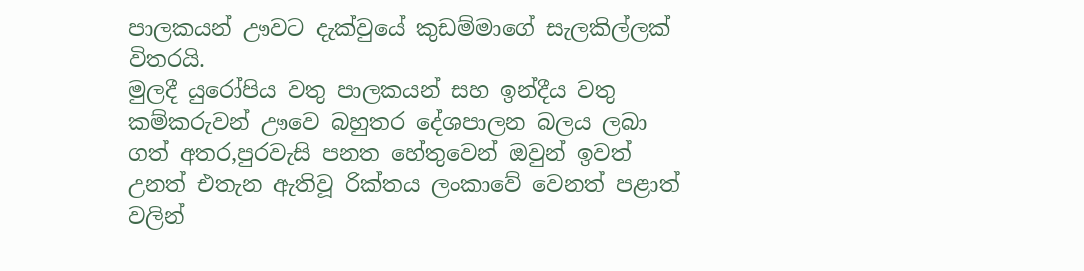පාලකයන් ඌවට දැක්වුයේ කුඩම්මාගේ සැලකිල්ලක් විතරයි.
මුලදී යුරෝපිය වතු පාලකයන් සහ ඉන්දීය වතු කම්කරුවන් ඌවෙ බහුතර දේශපාලන බලය ලබා ගත් අතර,පුරවැසි පනත හේතුවෙන් ඔවුන් ඉවත් උනත් එතැන ඇතිවූ රික්තය ලංකාවේ වෙනත් පළාත් වලින්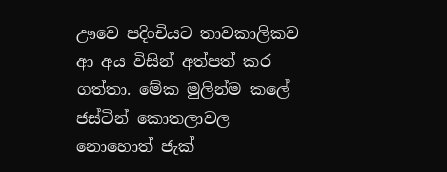ඌවෙ පදිංචියට තාවකාලිකව ආ අය විසින් අත්පත් කර   ගත්තා. මේක මුලින්ම කලේ ජස්ටින් කොතලාවල නොහොත් ජැක්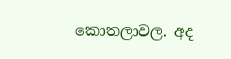කොතලාවල. අද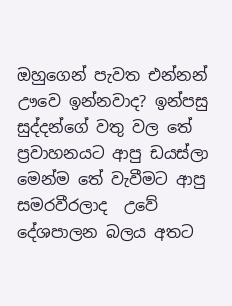ඔහුගෙන් පැවත එන්නන් ඌවෙ ඉන්නවාද? ඉන්පසු සුද්දන්ගේ වතු වල තේ ප්‍රවාහනයට ආපු ඩයස්ලා මෙන්ම තේ වැවීමට ආපු සමරවීරලාද  උවේ දේශපාලන බලය අතට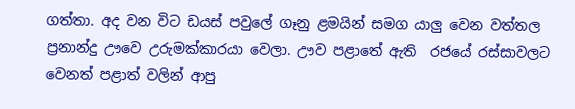ගත්තා. අද වන විට ඩයස් පවුලේ ගෑනු ළමයින් සමග යාලු වෙන වත්තල ප්‍රනාන්දු ඌවෙ උරුමක්කාරයා වෙලා. ඌව පළාතේ ඇති  රජයේ රස්සාවලට වෙනත් පළාත් වලින් ආපු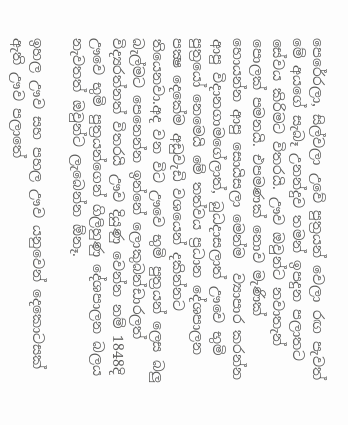පෙරේරලා, සිල්වලා උවේ පුත්‍රයන් වෙලා රඟ පැවත් මේ අයගේ සැබෑ උනන්දුව තමන් ඉපදුන පලාතට සේවය කිරිමට විතරයි. ඌව ඔවුන්ට නවාතැන් පොලක් පමනයි. එපමණක් නොව මැණික් හොයන්න ආපු සොයිසලා මෙන්ම  ව්‍යාපාර කරන්න ආපු විදානගාමගේලාත්, බුධදාසලාත් ඌවෙ භුමි පුත්‍රයෝ නෙමෙයි මේ තත්වය ප්‍රධාන දේශපාලන පක්‍ෂ දෙකේම අඩුවැඩි වශයෙන් දකින්නට තියෙනවා.අද වන විට ඌවෙ භුමි පුත්‍රයන් ලෙස බලු බැල්මට පෙනෙන්න ඉන්නේ ලොකුබන්ඩාරලත් විද්‍යරත්නත් විතරයි ඌව දියුණු වෙන්න නම් 1848දි ඌවෙ භුමි පුත්‍රයන්ගෙන් ගිලිහුණු දේශපාලන බලය නැවතත් ඔවුන්ට ලැබෙන්න ඕනෑ.

ඉහල ඌව සහ පහල ඌව යනුවෙන් දෙකොටසක් ඇති ඌව පලාතේ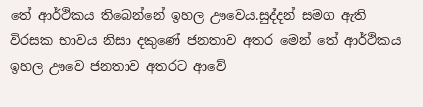තේ ආර්ථිකය තිබෙන්නේ ඉහල ඌවෙය.සුද්දන් සමග ඇති විරසක භාවය නිසා දකුණේ ජනතාව අතර මෙන් තේ ආර්ථිකය ඉහල ඌවෙ ජනතාව අතරට ආවේ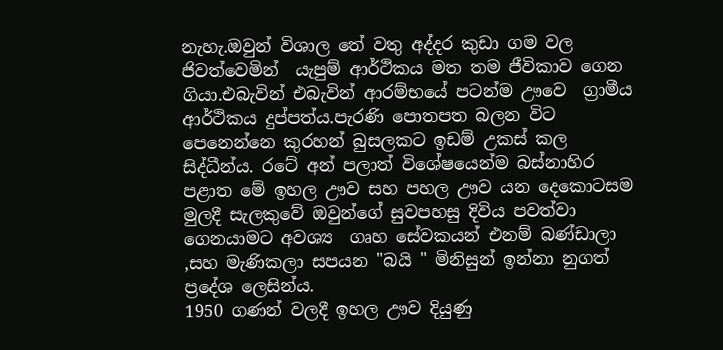නැහැ.ඔවුන් විශාල තේ වතු අද්දර කුඩා ගම වල ජිවත්වෙමින්  යැපුම් ආර්ථිකය මත තම ජීවිකාව ගෙන ගියා.එබැවින් එබැවින් ආරම්භයේ පටන්ම ඌවෙ  ග්‍රාමීය ආර්ථිකය දුප්පත්ය.පැරණි පොතපත බලන විට පෙනෙන්නෙ කුරහන් බුසලකට ඉඩම් උකස් කල සිද්ධීන්ය. රටේ අන් පලාත් විශේෂයෙන්ම බස්නාහිර පළාත මේ ඉහල ඌව සහ පහල ඌව යන දෙකොටසම මුලදී සැලකුවේ ඔවුන්ගේ සුවපහසු දිවිය පවත්වා ගෙනයාමට අවශ්‍ය  ගෘහ සේවකයන් එනම් බණ්ඩාලා ,සහ මැණිකලා සපයන "බයි " මිනිසුන් ඉන්නා නුගත් ප්‍රදේශ ලෙසින්ය.
1950 ගණන් වලදී ඉහල ඌව දියුණු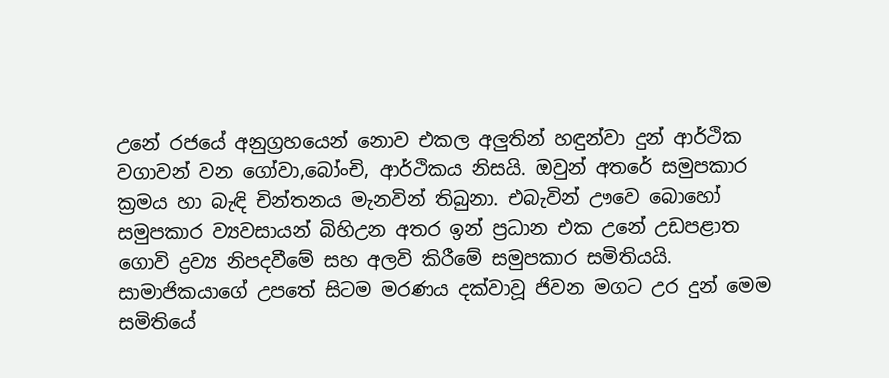උනේ රජයේ අනුග්‍රහයෙන් නොව එකල අලුතින් හඳුන්වා දුන් ආර්ථික වගාවන් වන ගෝවා,බෝංචි, ආර්ථිකය නිසයි. ඔවුන් අතරේ සමුපකාර ක්‍රමය හා බැඳි චින්තනය මැනවින් තිබුනා. එබැවින් ඌවෙ බොහෝ සමුපකාර ව්‍යවසායන් බිහිඋන අතර ඉන් ප්‍රධාන එක උනේ උඩපළාත ගොවි ද්‍රව්‍ය නිපදවීමේ සහ අලවි කිරීමේ සමුපකාර සමිතියයි. සාමාජිකයාගේ උපතේ සිටම මරණය දක්වාවූ ජිවන මගට උර දුන් මෙම සමිතියේ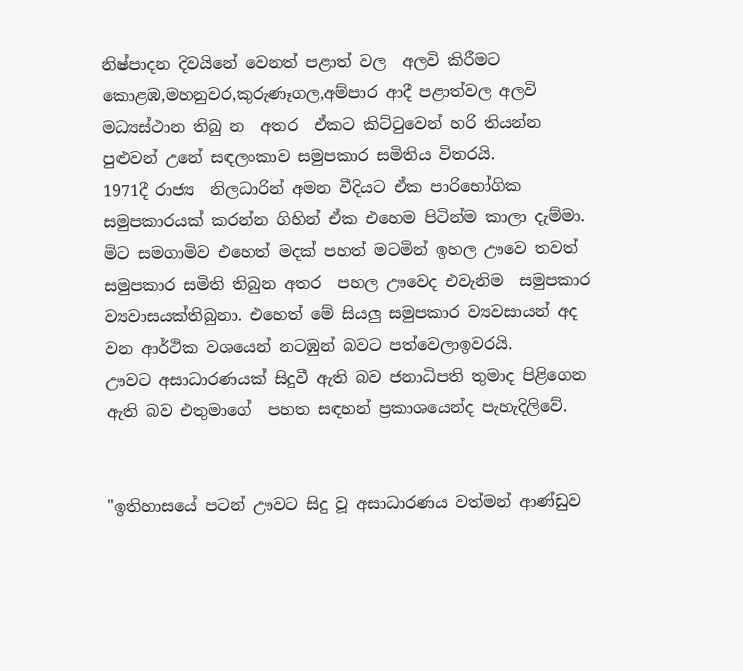නිෂ්පාදන දිවයිනේ වෙනත් පළාත් වල  අලවි කිරීමට කොළඹ,මහනුවර,කුරුණෑගල,අම්පාර ආදී පළාත්වල අලවි මධ්‍යස්ථාන තිබු න  අතර  ඒකට කිට්ටුවෙන් හරි තියන්න පුළුවන් උනේ සඳලංකාව සමුපකාර සමිතිය විතරයි.
1971දී රාජ්‍ය  නිලධාරින් අමන වීදියට ඒක පාරිභෝගික සමුපකාරයක් කරන්න ගිහින් ඒක එහෙම පිටින්ම කාලා දැම්මා. මිට සමගාමිව එහෙත් මදක් පහත් මටමින් ඉහල ඌවෙ තවත් සමුපකාර සමිති තිබුන අතර  පහල ඌවෙද එවැනිම  සමුපකාර ව්‍යවාසයක්තිබුනා. එහෙත් මේ සියලු සමුපකාර ව්‍යවසායන් අද වන ආර්ථික වශයෙන් නටඹුන් බවට පත්වෙලාඉවරයි.
ඌවට අසාධාරණයක් සිදුවී ඇති බව ජනාධිපති තුමාද පිළිගෙන ඇති බව එතුමාගේ  පහත සඳහන් ප්‍රකාශයෙන්ද පැහැදිලිවේ.


"ඉතිහාසයේ පටන් ඌවට සිදු වූ අසාධාරණය වත්මන් ආණ්ඩුව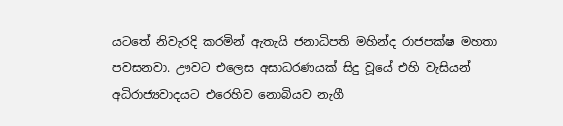යටතේ නිවැරදි කරමින් ඇතැයි ජනාධිපති මහින්ද රාජපක්ෂ මහතා පවසනවා. ඌවට එලෙස අසාධරණයක් සිදු වූයේ එහි වැසියන් අධිරාජ්‍යවාදයට එරෙහිව නොබියව නැගී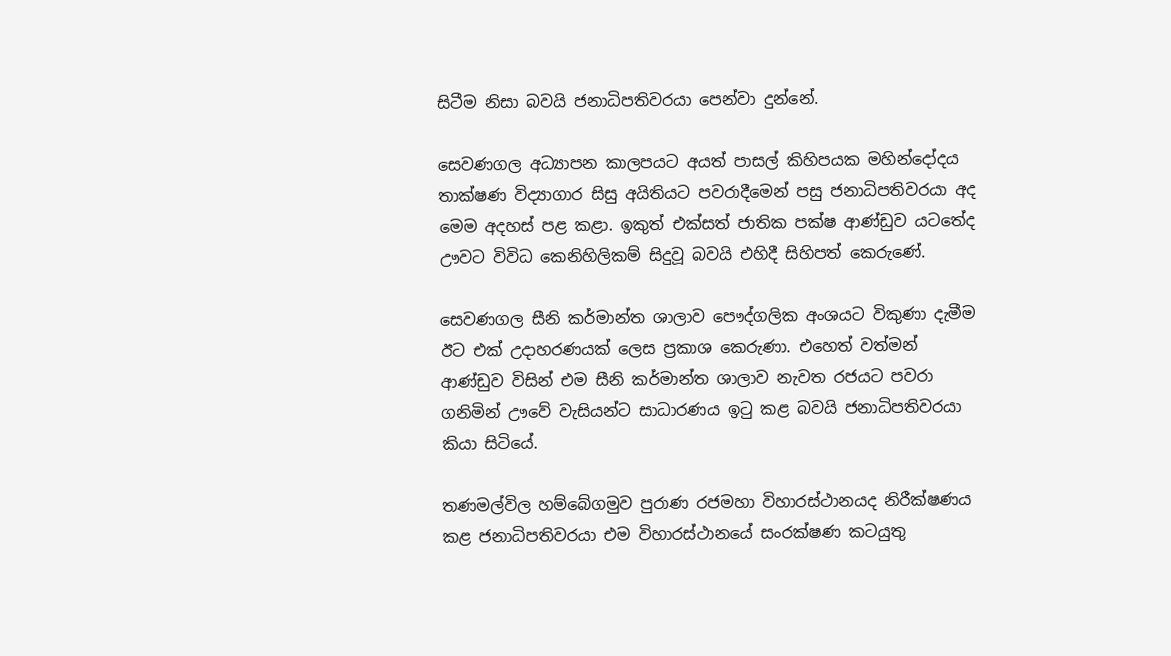සිටීම නිසා බවයි ජනාධිපතිවරයා පෙන්වා දුන්නේ.

සෙවණගල අධ්‍යාපන කාලපයට අයත් පාසල් කිහිපයක මහින්දෝදය තාක්ෂණ විද්‍යාගාර සිසු අයිතියට පවරාදීමෙන් පසු ජනාධිපතිවරයා අද මෙම අදහස් පළ කළා. ඉකුත් එක්සත් ජාතික පක්ෂ ආණ්ඩුව යටතේද ඌවට විවිධ කෙනිහිලිකම් සිදුවූ බවයි එහිදී සිහිපත් කෙරුණේ.

සෙවණගල සීනි කර්මාන්ත ශාලාව පෞද්ගලික අංශයට විකුණා දැමීම ඊට එක් උදාහරණයක් ලෙස ප්‍රකාශ කෙරුණා. එහෙත් වත්මන් ආණ්ඩුව විසින් එම සීනි කර්මාන්ත ශාලාව නැවත රජයට පවරා ගනිමින් ඌවේ වැසියන්ට සාධාරණය ඉටු කළ බවයි ජනාධිපතිවරයා කියා සිටියේ.

තණමල්විල හම්බේගමුව පුරාණ රජමහා විහාරස්ථානයද නිරීක්ෂණය කළ ජනාධිපතිවරයා එම විහාරස්ථානයේ සංරක්ෂණ කටයුතු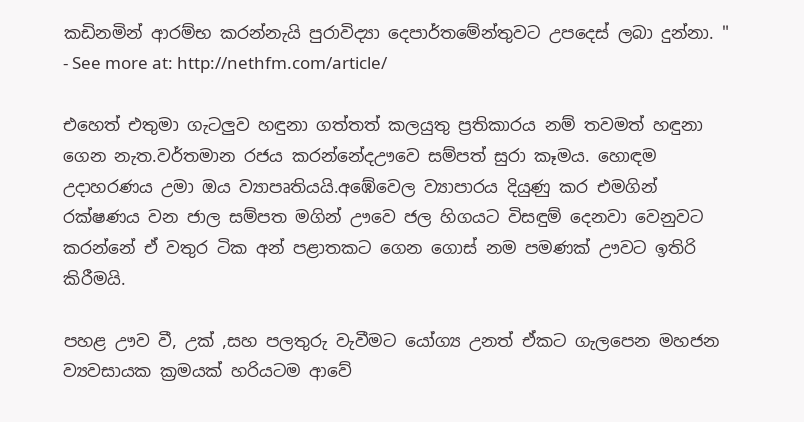කඩිනමින් ආරම්භ කරන්නැයි පුරාවිද්‍යා දෙපාර්තමේන්තුවට උපදෙස් ලබා දුන්නා. "
- See more at: http://nethfm.com/article/

එහෙත් එතුමා ගැටලුව හඳුනා ගත්තත් කලයුතු ප්‍රතිකාරය නම් තවමත් හඳුනා ගෙන නැත.වර්තමාන රජය කරන්නේදඌවෙ සම්පත් සුරා කෑමය. හොඳම උදාහරණය උමා ඔය ව්‍යාපෘතියයි.අඹේවෙල ව්‍යාපාරය දියුණු කර එමගින් රක්ෂණය වන ජාල සම්පත මගින් ඌවෙ ජල හිගයට විසඳුම් දෙනවා වෙනුවට කරන්නේ ඒ වතුර ටික අන් පළාතකට ගෙන ගොස් නම පමණක් ඌවට ඉතිරි කිරීමයි.

පහළ ඌව වී, උක් ,සහ පලතුරු වැවීමට යෝග්‍ය උනත් ඒකට ගැලපෙන මහජන ව්‍යවසායක ක්‍රමයක් හරියටම ආවේ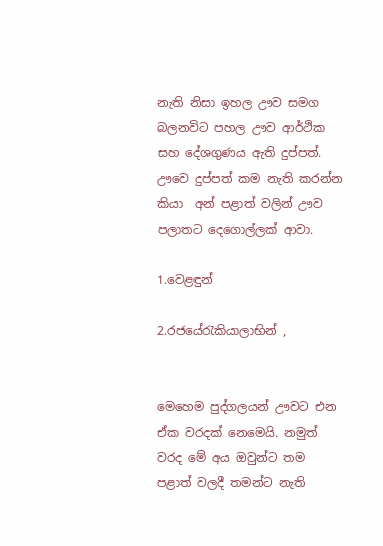නැති නිසා ඉහල ඌව සමග බලනවිට පහල ඌව ආර්ථික සහ දේශගුණය ඇති දුප්පත්.
ඌවෙ දුප්පත් කම නැති කරන්න කියා  අන් පළාත් වලින් ඌව පලාතට දෙගොල්ලක් ආවා.

1.වෙළඳුන්

2.රජයේරැකියාලාභින් ,


මෙහෙම පුද්ගලයන් ඌවට එන ඒක වරදක් නෙමෙයි. නමුත් වරද මේ අය ඔවුන්ට තම පළාත් වලදී තමන්ට නැති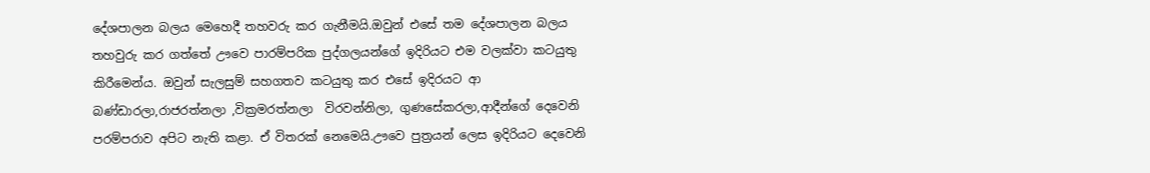දේශපාලන බලය මෙහෙදී තහවරු කර ගැනීමයි.ඔවුන් එසේ තම දේශපාලන බලය තහවුරු කර ගත්තේ ඌවෙ පාරම්පරික පුද්ගලයන්ගේ ඉදිරියට එම වලක්වා කටයුතු කිරීමෙන්ය. ඔවුන් සැලසුම් සහගතව කටයුතු කර එසේ ඉදිරයට ආ බණ්ඩාරලා,රාජරත්නලා ,වික්‍රමරත්නලා  විරවන්නිලා, ගුණසේකරලා,ආදීන්ගේ දෙවෙනි පරම්පරාව අපිට නැති කළා. ඒ විතරක් නෙමෙයි.ඌවෙ පුත්‍රයන් ලෙස ඉදිරියට දෙවෙනි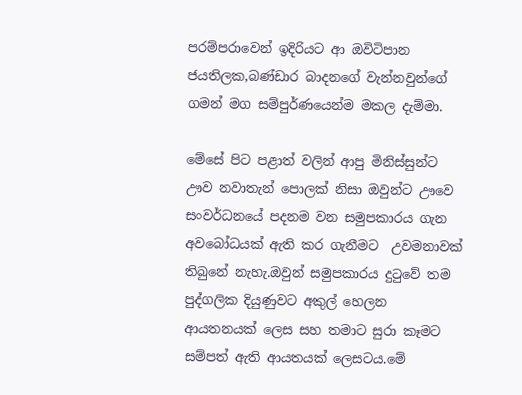පරම්පරාවෙන් ඉදිරියට ආ ඔවිටිපාන ජයතිලක,බණ්ඩාර බාදනගේ වැන්නවුන්ගේ ගමන් මග සම්පුර්ණයෙන්ම මකල දැම්මා.

මේසේ පිට පළාත් වලින් ආපු මිනිස්සුන්ට ඌව නවාතැන් පොලක් නිසා ඔවුන්ට ඌවෙ සංවර්ධනයේ පදනම වන සමුපකාරය ගැන අවබෝධයක් ඇති කර ගැනීමට  උවමනාවක් තිබුනේ නැහැ.ඔවුන් සමුපකාරය දුටුවේ තම පුද්ගලික දියුණුවට අකුල් හෙලන ආයතනයක් ලෙස සහ තමාට සුරා කෑමට සම්පත් ඇති ආයතයක් ලෙසටය.මේ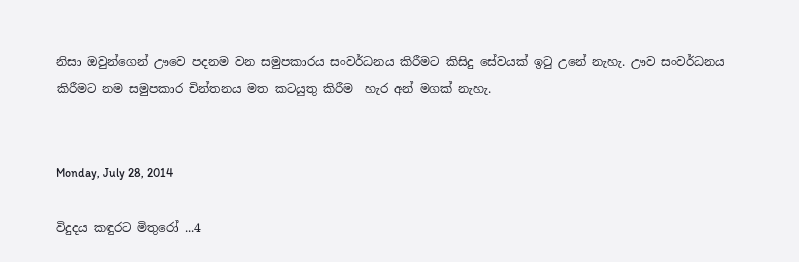නිසා ඔවුන්ගෙන් ඌවෙ පදනම වන සමුපකාරය සංවර්ධනය කිරීමට කිසිදු සේවයක් ඉටු උනේ නැහැ. ඌව සංවර්ධනය කිරීමට නම සමුපකාර චින්තනය මත කටයුතු කිරීම  හැර අන් මගක් නැහැ.


Monday, July 28, 2014

විදුදය කඳුරට මිතුරෝ ...4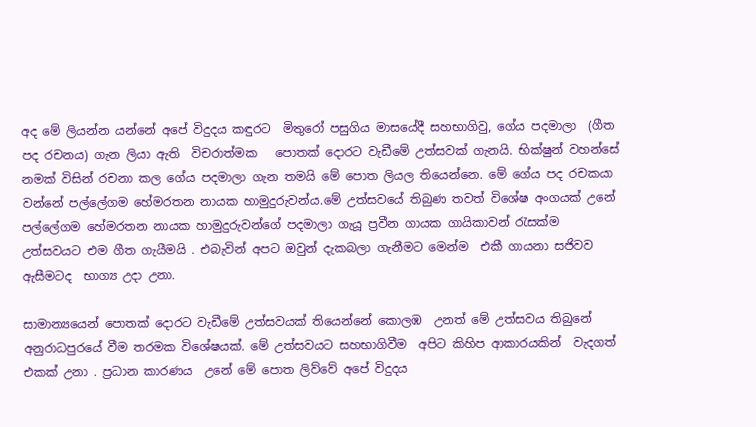අද මේ ලියන්න යන්නේ අපේ විදුදය කඳුරට  මිතුරෝ පසුගිය මාසයේදී සහභාගිවු, ගේය පදමාලා  (ගීත පද රචනය) ගැන ලියා ඇති  විචරාත්මක   පොතක් දොරට වැඩීමේ උත්සවක් ගැනයි. භික්ෂුන් වහන්සේ නමක් විසින් රචනා කල ගේය පදමාලා ගැන තමයි මේ පොත ලියල තියෙන්නෙ. මේ ගේය පද රචකයා වන්නේ පල්ලේගම හේමරතන නායක හාමුදුරුවන්ය.මේ උත්සවයේ තිබුණ තවත් විශේෂ අංගයක් උනේ පල්ලේගම හේමරතන නායක හාමුදුරුවන්ගේ පදමාලා ගැයූ ප්‍රවීන ගායක ගායිකාවන් රැසක්ම උත්සවයට එම ගීත ගැයීමයි . එබැවින් අපට ඔවුන් දැකබලා ගැනීමට මෙන්ම  එකී ගායනා සජිවව ඇසීමටද  භාග්‍ය උදා උනා.

සාමාන්‍යයෙන් පොතක් දොරට වැඩීමේ උත්සවයක් තියෙන්නේ කොලඹ  උනත් මේ උත්සවය තිබුනේ අනුරාධපුරයේ වීම තරමක විශේෂයක්. මේ උත්සවයට සහභාගිවීම  අපිට කිහිප ආකාරයකින්  වැදගත් එකක් උනා . ප්‍රධාන කාරණය  උනේ මේ පොත ලිව්වේ අපේ විදුදය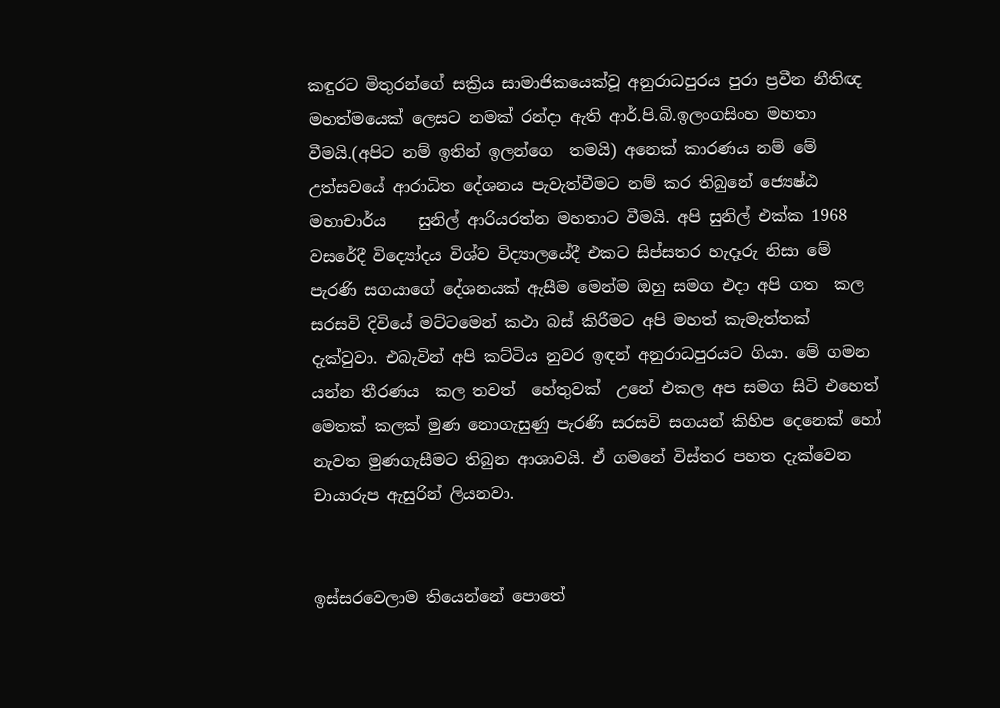කඳුරට මිතුරන්ගේ සක්‍රිය සාමාජිකයෙක්වූ අනුරාධපුරය පුරා ප්‍රවීන නීතිඥ මහත්මයෙක් ලෙසට නමක් රන්දා ඇති ආර්.පි.බි.ඉලංගසිංහ මහතා වීමයි.(අපිට නම් ඉතින් ඉලන්ගෙ  තමයි) අනෙක් කාරණය නම් මේ  උත්සවයේ ආරාධිත දේශනය පැවැත්වීමට නම් කර තිබුනේ ජ්‍යෙෂ්ඨ   මහාචාර්ය    සුනිල් ආරියරත්න මහතාට වීමයි. අපි සුනිල් එක්ක 1968 වසරේදී විද්‍යෝදය විශ්ව විද්‍යාලයේදී එකට සිප්සතර හැදෑරු නිසා මේ පැරණි සගයාගේ දේශනයක් ඇසීම මෙන්ම ඔහු සමග එදා අපි ගත  කල සරසවි දිවියේ මට්ටමෙන් කථා බස් කිරීමට අපි මහත් කැමැත්තක් දැක්වුවා. එබැවින් අපි කට්ටිය නුවර ඉඳන් අනුරාධපුරයට ගියා. මේ ගමන යන්න තීරණය  කල තවත්  හේතුවක්  උනේ එකල අප සමග සිටි එහෙත් මෙතක් කලක් මුණ නොගැසුණු පැරණි සරසවි සගයන් කිහිප දෙනෙක් හෝ නැවත මුණගැසීමට තිබුන ආශාවයි. ඒ ගමනේ විස්තර පහත දැක්වෙන චායාරුප ඇසුරින් ලියනවා.


ඉස්සරවෙලාම තියෙන්නේ පොතේ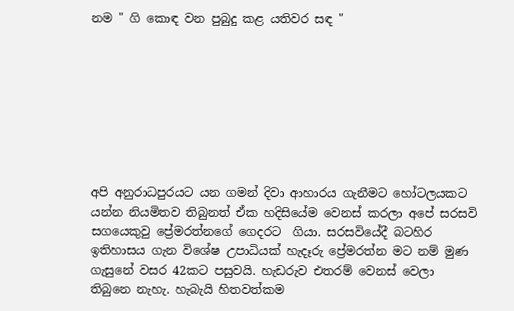නම " ගි කොඳ වන පුබුදු කළ යතිවර සඳ "








අපි අනුරාධපුරයට යන ගමන් දිවා ආහාරය ගැනීමට හෝටලයකට යන්න නියමිතව තිබුනත් ඒක හදිසියේම වෙනස් කරලා අපේ සරසවි සගයෙකුවු ප්‍රේමරත්නගේ ගෙදරට  ගියා. සරසවියේදී බටහිර ඉතිහාසය ගැන විශේෂ උපාධියක් හැදෑරු ප්‍රේමරත්න මට නම් මුණ ගැසුනේ වසර 42කට පසුවයි. හැඩරුව එතරම් වෙනස් වෙලා තිබුනෙ නැහැ. හැබැයි හිතවත්කම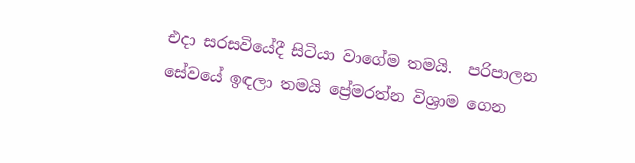එදා සරසවියේදී සිටියා වාගේම තමයි.  පරිපාලන සේවයේ ඉඳලා තමයි ප්‍රේමරත්න විශ්‍රාම ගෙන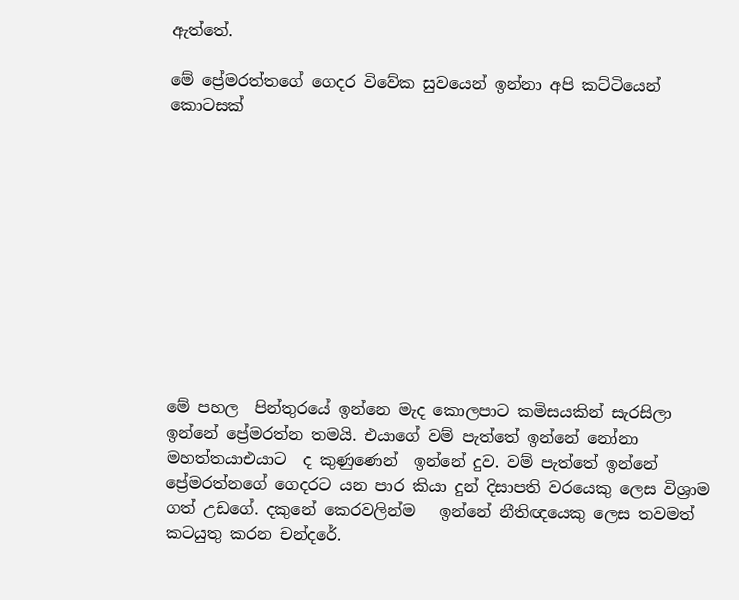ඇත්තේ.

මේ ප්‍රේමරත්තගේ ගෙදර විවේක සුවයෙන් ඉන්නා අපි කට්ටියෙන් කොටසක්











මේ පහල  පින්තුරයේ ඉන්නෙ මැද කොලපාට කමිසයකින් සැරසිලා ඉන්නේ ප්‍රේමරත්න තමයි. එයාගේ වම් පැත්තේ ඉන්නේ නෝනා මහත්තයාඑයාට  ද කුණුණෙන්  ඉන්නේ දුව. වම් පැත්තේ ඉන්නේ ප්‍රේමරත්නගේ ගෙදරට යන පාර කියා දුන් දිසාපති වරයෙකු ලෙස විශ්‍රාම ගත් උඩගේ. දකුනේ කෙරවලින්ම   ඉන්නේ නීතිඥයෙකු ලෙස තවමත් කටයුතු කරන චන්දරේ.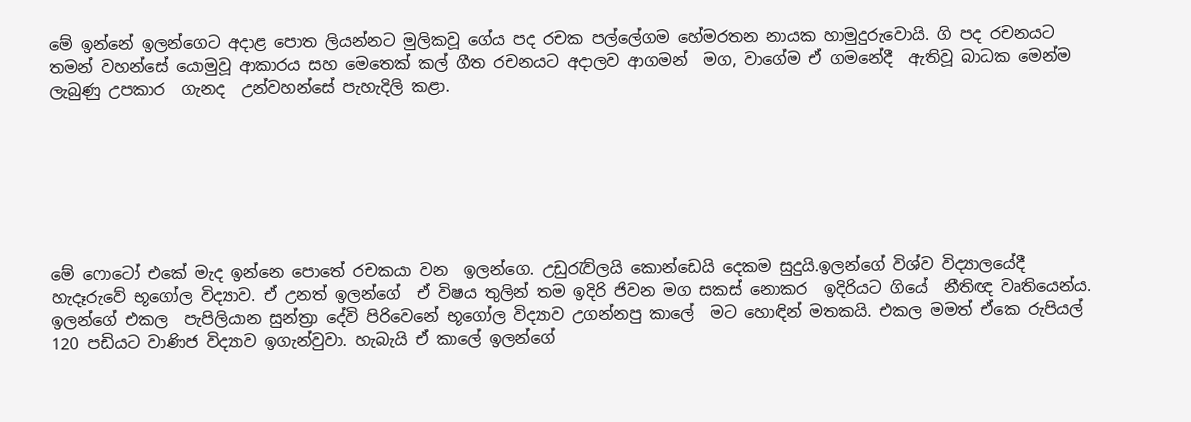මේ ඉන්නේ ඉලන්ගෙට අදාළ පොත ලියන්නට මුලිකවූ ගේය පද රචක පල්ලේගම හේමරතන නායක හාමුදුරුවොයි. ගි පද රචනයට තමන් වහන්සේ යොමුවූ ආකාරය සහ මෙතෙක් කල් ගීත රචනයට අදාලව ආගමන්  මග, වාගේම ඒ ගමනේදී  ඇතිවූ බාධක මෙන්ම ලැබුණු උපකාර  ගැනද  උන්වහන්සේ පැහැදිලි කළා.







මේ ෆොටෝ එකේ මැද ඉන්නෙ පොතේ රචකයා වන  ඉලන්ගෙ. උඩුරැව්ලයි කොන්ඩෙයි දෙකම සුදුයි.ඉලන්ගේ විශ්ව විද්‍යාලයේදී හැදෑරුවේ භූගෝල විද්‍යාව. ඒ උනත් ඉලන්ගේ  ඒ විෂය තුලින් තම ඉදිරි ජිවන මග සකස් නොකර  ඉදිරියට ගියේ  නීතිඥ වෘතියෙන්ය.  ඉලන්ගේ එකල  පැපිලියාන සුන්ත්‍රා දේවි පිරිවෙනේ භූගෝල විද්‍යාව උගන්නපු කාලේ  මට හොඳින් මතකයි. එකල මමත් ඒකෙ රුපියල් 120 පඩියට වාණිජ විද්‍යාව ඉගැන්වුවා. හැබැයි ඒ කාලේ ඉලන්ගේ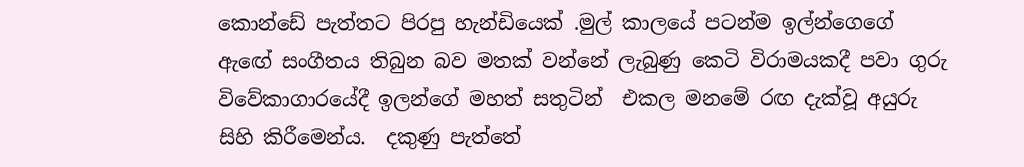කොන්ඩේ පැත්තට පිරපු හැන්ඩියෙක් .මුල් කාලයේ පටන්ම ඉල්න්ගෙගේ ඇඟේ සංගීතය තිබුන බව මතක් වන්නේ ලැබුණු කෙටි විරාමයකදී පවා ගුරු විවේකාගාරයේදී ඉලන්ගේ මහත් සතුටින්  එකල මනමේ රඟ දැක්වූ අයුරු   සිහි කිරීමෙන්ය.  දකුණු පැත්තේ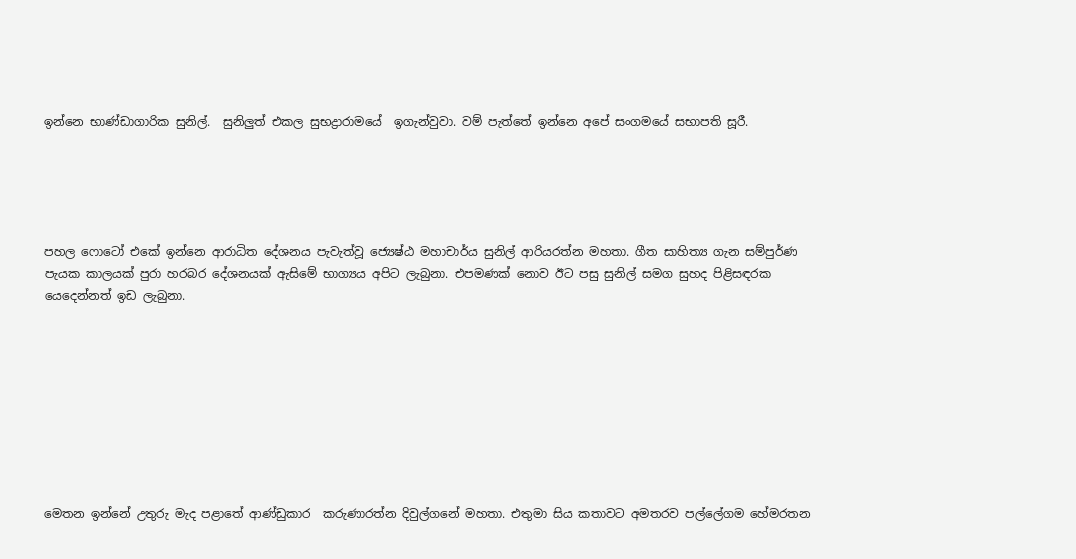ඉන්නෙ භාණ්ඩාගාරික සුනිල්.  සුනිලුත් එකල සුභද්‍රාරාමයේ  ඉගැන්වුවා. වම් පැත්තේ ඉන්නෙ අපේ සංගමයේ සභාපති සූරී.





පහල ෆොටෝ එකේ ඉන්නෙ ආරාධිත දේශනය පැවැත්වූ ජ්‍යෙෂ්ඨ මහාචාර්ය සුනිල් ආරියරත්න මහතා. ගීත සාහිත්‍ය ගැන සම්පුර්ණ පැයක කාලයක් පුරා හරබර දේශනයක් ඇසිමේ භාග්‍යය අපිට ලැබුනා. එපමණක් නොව ඊට පසු සුනිල් සමග සුහද පිළිසඳරක යෙදෙන්නත් ඉඩ ලැබුනා.









මෙතන ඉන්නේ උතුරු මැද පළාතේ ආණ්ඩුකාර  කරුණාරත්න දිවුල්ගනේ මහතා. එතුමා සිය කතාවට අමතරව පල්ලේගම හේමරතන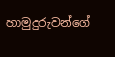හාමුදුරුවන්ගේ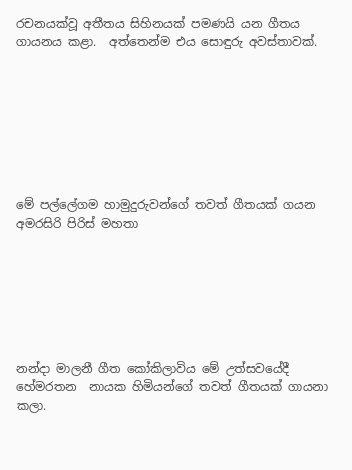රචනයක්වූ අතීතය සිහිනයක් පමණයි යන ගීතය ගායනය කළා.  අත්තෙන්ම එය සොඳුරු අවස්තාවක්.








මේ පල්ලේගම හාමුදුරුවන්ගේ තවත් ගීතයක් ගයන අමරසිරි පිරිස් මහතා







නන්දා මාලනී ගීත කෝකිලාවිය මේ උත්සවයේදී හේමරතන  නායක හිමියන්ගේ තවත් ගීතයක් ගායනා කලා.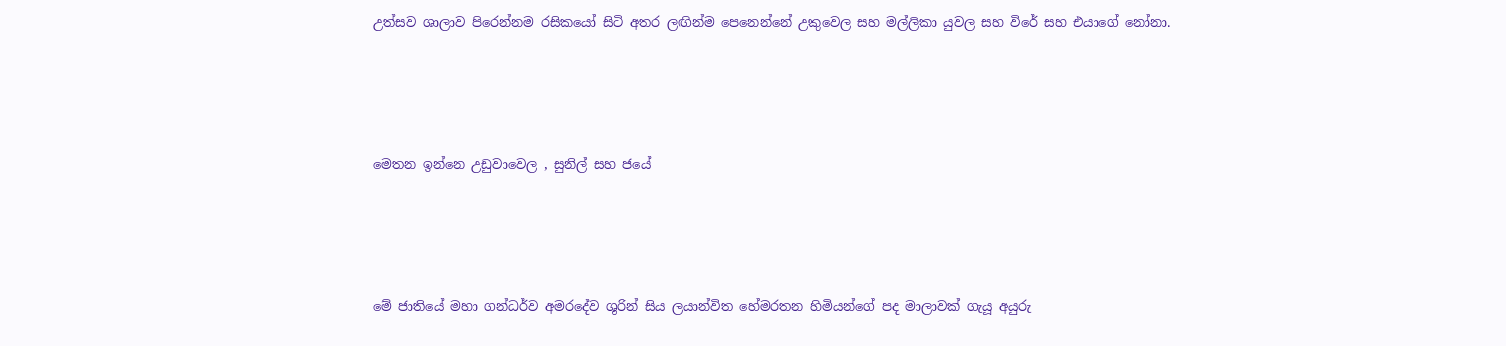උත්සව ශාලාව පිරෙන්නම රසිකයෝ සිටි අතර ලඟින්ම පෙනෙන්නේ උකුවෙල සහ මල්ලිකා යුවල සහ විරේ සහ එයාගේ නෝනා.






මෙතන ඉන්නෙ උඩුවාවෙල , සුනිල් සහ ජයේ






මේ ජාතියේ මහා ගන්ධර්ව අමරදේව ශුරින් සිය ලයාන්විත හේමරතන හිමියන්ගේ පද මාලාවක් ගැයූ අයුරු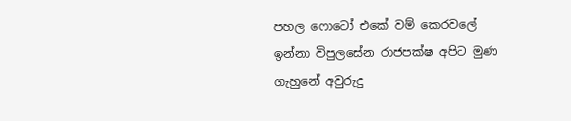පහල ෆොටෝ එකේ වම් කෙරවලේ ඉන්නා විපුලසේන රාජපක්ෂ අපිට මුණ ගැහුනේ අවුරුදු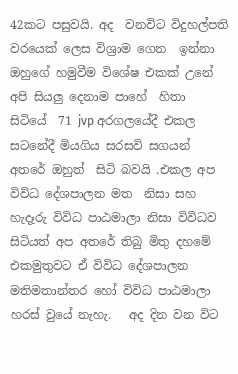42කට පසුවයි. අද  වනවිට විදුහල්පති වරයෙක් ලෙස විශ්‍රාම ගෙන  ඉන්නා  ඔහුගේ හමුවීම විශේෂ එකක් උනේ අපි සියලු දෙනාම පාහේ  හිතා  සිටියේ  71 jvp අරගලයේදී එකල සටනේදී මියගිය සරසවි සගයන් අතරේ ඔහුත්  සිටි බවයි .එකල අප විවිධ දේශපාලන මත  නිසා සහ හැදෑරු විවිධ පාඨමාලා නිසා විවිධව සිටියත් අප අතරේ තිබු මිතු දහමේ එකමුතුවට ඒ විවිධ දේශපාලන මතිමතාන්තර හෝ විවිධ පාඨමාලා හරස් වුයේ නැහැ.   අද දින වන විට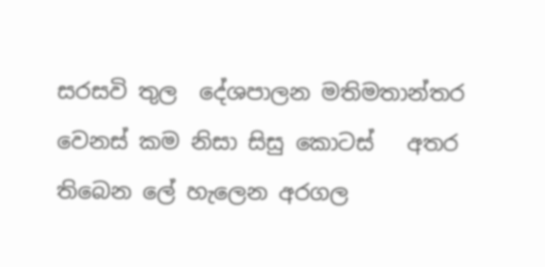සරසවි තුල  දේශපාලන මතිමතාන්තර වෙනස් කම නිසා සිසු කොටස්   අතර  තිබෙන ලේ හැලෙන අරගල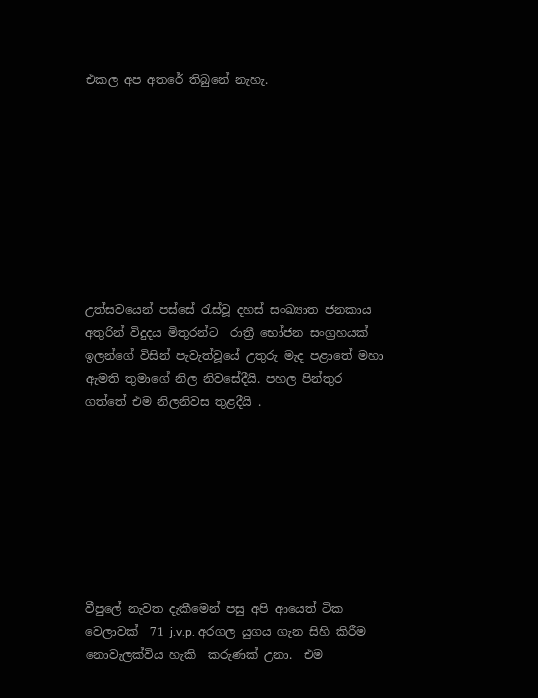එකල අප අතරේ තිබුනේ නැහැ.









උත්සවයෙන් පස්සේ රැස්වූ දහස් සංඛ්‍යාත ජනකාය අතුරින් විදුදය මිතුරන්ට  රාත්‍රී භෝජන සංග්‍රහයක් ඉලන්ගේ විසින් පැවැත්වූයේ උතුරු මැද පළාතේ මහා ඇමති තුමාගේ නිල නිවසේදීයි. පහල පින්තුර ගත්තේ එම නිලනිවස තුළදීයි .








වීපුලේ නැවත දැකීමෙන් පසු අපි ආයෙත් ටික වෙලාවක්  71 j.v.p. අරගල යුගය ගැන සිහි කිරීම නොවැලක්විය හැකි  කරුණක් උනා.  එම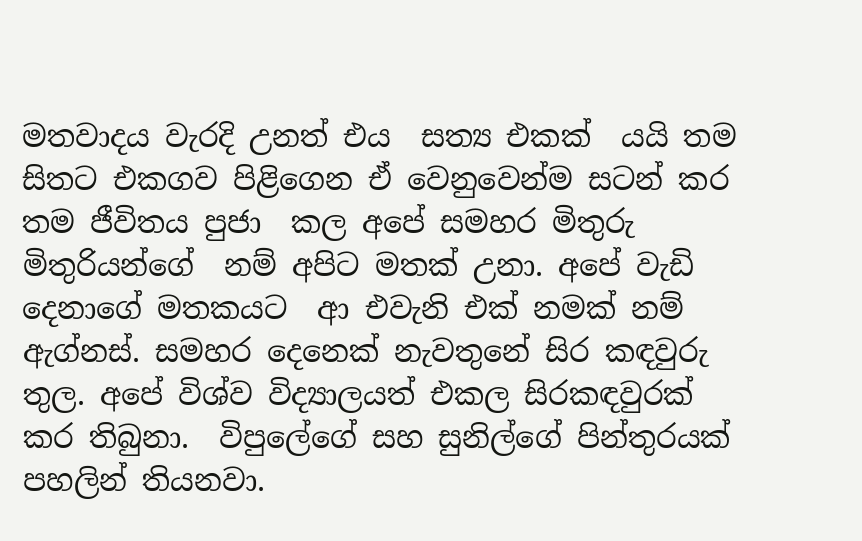මතවාදය වැරදි උනත් එය  සත්‍ය එකක්  යයි තම සිතට එකගව පිළිගෙන ඒ වෙනුවෙන්ම සටන් කර තම ජීවිතය පුජා  කල අපේ සමහර මිතුරු මිතුරියන්ගේ  නම් අපිට මතක් උනා. අපේ වැඩි  දෙනාගේ මතකයට  ආ එවැනි එක් නමක් නම් ඇග්නස්. සමහර දෙනෙක් නැවතුනේ සිර කඳවුරු තුල. අපේ විශ්ව විද්‍යාලයත් එකල සිරකඳවුරක් කර තිබුනා.  විපුලේගේ සහ සුනිල්ගේ පින්තුරයක් පහලින් තියනවා.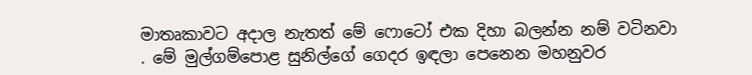මාතෘකාවට අදාල නැතත් මේ ෆොටෝ එක දිහා බලන්න නම් වටිනවා . මේ මුල්ගම්පොළ සුනිල්ගේ ගෙදර ඉඳලා පෙනෙන මහනුවර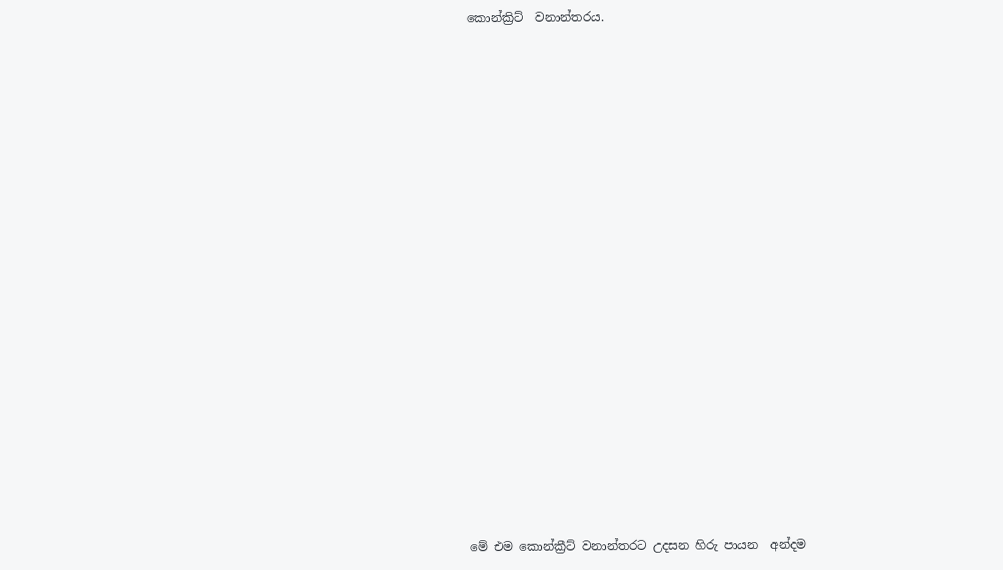කොන්ක්‍රිට්  වනාන්තරය.






















මේ එම කොන්ක්‍රීට් වනාන්තරට උදසන හිරු පායන  අන්දම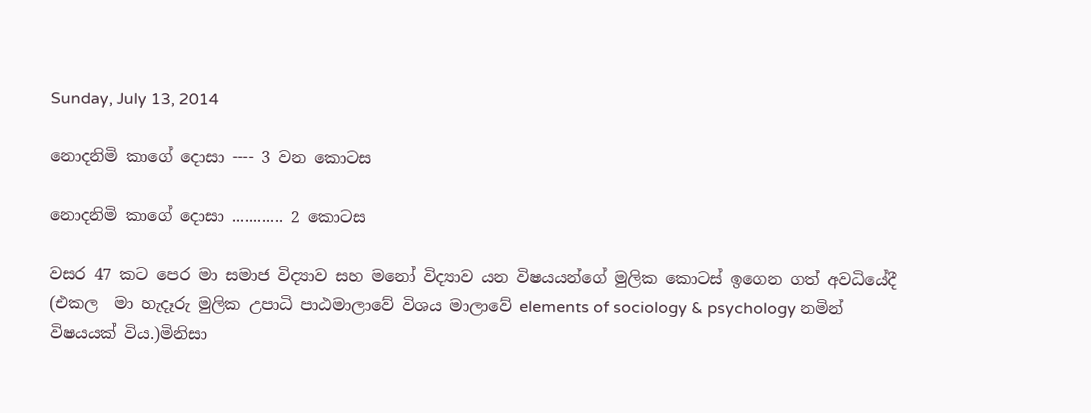Sunday, July 13, 2014

නොදනිමි කාගේ දොසා ---- 3 වන කොටස

නොදනිමි කාගේ දොසා ............ 2 කොටස

වසර 47 කට පෙර මා සමාජ විද්‍යාව සහ මනෝ විද්‍යාව යන විෂයයන්ගේ මුලික කොටස් ඉගෙන ගත් අවධියේදී (එකල  මා හැදෑරු මුලික උපාධි පාඨමාලාවේ විශය මාලාවේ elements of sociology & psychology නමින් විෂයයක් විය.)මිනිසා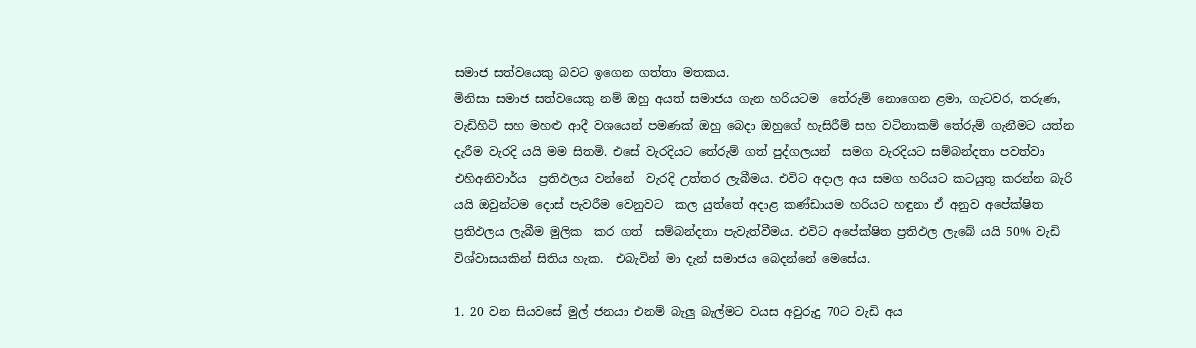සමාජ සත්වයෙකු බවට ඉගෙන ගත්තා මතකය.
මිනිසා සමාජ සත්වයෙකු නම් ඔහු අයත් සමාජය ගැන හරියටම  තේරුම් නොගෙන ළමා, ගැටවර, තරුණ, වැඩිහිටි සහ මහළු ආදී වශයෙන් පමණක් ඔහු බෙදා ඔහුගේ හැසිරීම් සහ වටිනාකම් තේරුම් ගැනීමට යත්න දැරීම වැරදි යයි මම සිතමි. එසේ වැරදියට තේරුම් ගත් පුද්ගලයන්  සමග වැරදියට සම්බන්දතා පවත්වා එහිඅනිවාර්ය  ප්‍රතිඵලය වන්නේ  වැරදි උත්තර ලැබීමය. එවිට අදාල අය සමග හරියට කටයුතු කරන්න බැරි  යයි ඔවුන්ටම දොස් පැවරීම වෙනුවට  කල යුත්තේ අදාළ කණ්ඩායම හරියට හඳුනා ඒ අනුව අපේක්ෂිත ප්‍රතිඵලය ලැබීම මුලික  කර ගත්  සම්බන්දතා පැවැත්වීමය. එවිට අපේක්ෂිත ප්‍රතිඵල ලැබේ යයි 50% වැඩි විශ්වාසයකින් සිතිය හැක.  එබැවින් මා දැන් සමාජය බෙදන්නේ මෙසේය.

1. 20 වන සියවසේ මුල් ජනයා එනම් බැලු බැල්මට වයස අවුරුදු 70ට වැඩි අය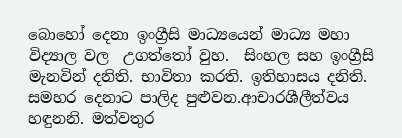බොහෝ දෙනා ඉංග්‍රීසි මාධ්‍යයෙන් මාධ්‍ය මහා විද්‍යාල වල  උගත්තෝ වුහ.  සිංහල සහ ඉංග්‍රීසි මැනවින් දනිති. භාවිතා කරති. ඉතිහාසය දනිති. සමහර දෙනාට පාලිද පුළුවන.ආචාරශීලීත්වය හඳුනනි. මත්වතුර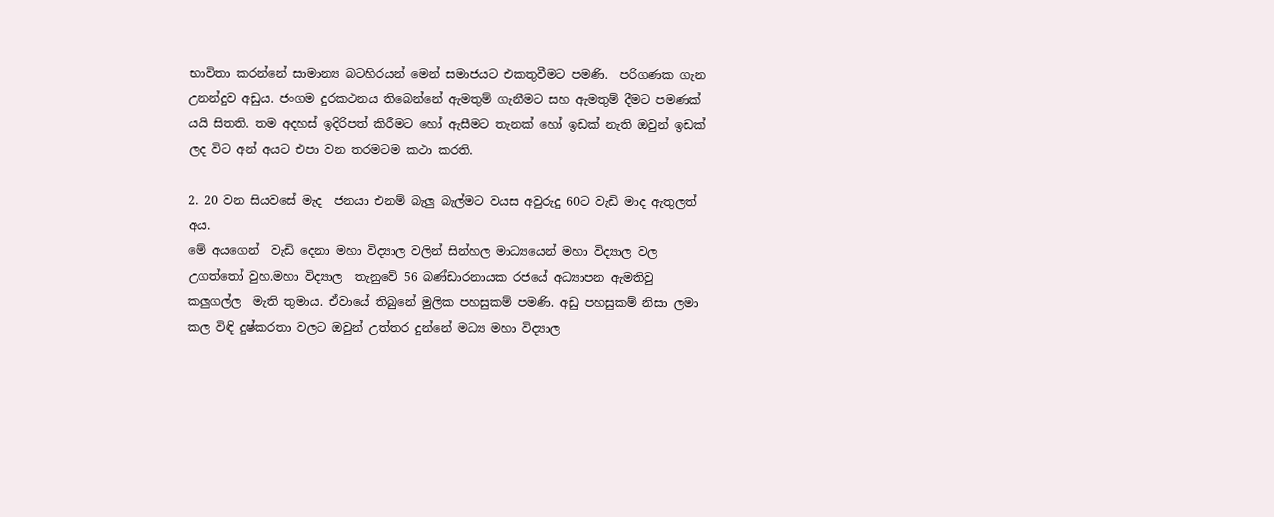භාවිතා කරන්නේ සාමාන්‍ය බටහිරයන් මෙන් සමාජයට එකතුවීමට පමණි.  පරිගණක ගැන උනන්දුව අඩුය. ජංගම දුරකථනය තිබෙන්නේ ඇමතුම් ගැනීමට සහ ඇමතුම් දීමට පමණක් යයි සිතති. තම අදහස් ඉදිරිපත් කිරීමට හෝ ඇසීමට තැනක් හෝ ඉඩක් නැති ඔවුන් ඉඩක් ලද විට අන් අයට එපා වන තරමටම කථා කරති.

2. 20 වන සියවසේ මැද  ජනයා එනම් බැලු බැල්මට වයස අවුරුදු 60ට වැඩි මාද ඇතුලත් අය.
මේ අයගෙන්  වැඩි දෙනා මහා විද්‍යාල වලින් සින්හල මාධ්‍යයෙන් මහා විද්‍යාල වල උගත්තෝ වුහ.මහා විද්‍යාල  තැනුවේ 56 බණ්ඩාරනායක රජයේ අධ්‍යාපන ඇමතිවු කලුගල්ල  මැති තුමාය. ඒවායේ තිබුනේ මුලික පහසුකම් පමණි. අඩු පහසුකම් නිසා ලමා කල විඳි දුෂ්කරතා වලට ඔවුන් උත්තර දුන්නේ මධ්‍ය මහා විද්‍යාල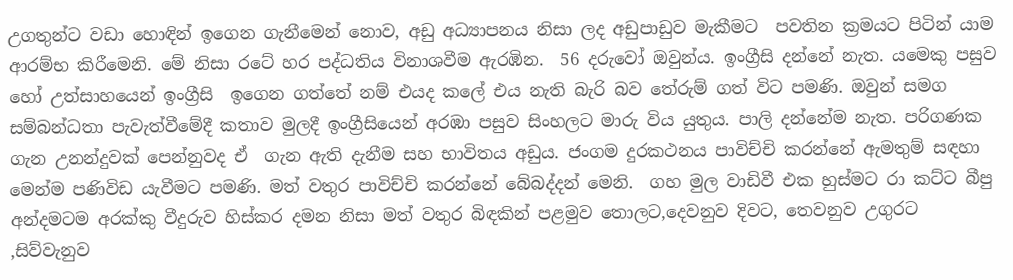උගතුන්ට වඩා හොඳින් ඉගෙන ගැනීමෙන් නොව, අඩු අධ්‍යාපනය නිසා ලද අඩුපාඩුව මැකීමට  පවතින ක්‍රමයට පිටින් යාම ආරම්භ කිරීමෙනි. මේ නිසා රටේ හර පද්ධතිය විනාශවීම ඇරඹින.  56 දරුවෝ ඔවුන්ය. ඉංග්‍රීසි දන්නේ නැත. යමෙකු පසුව හෝ උත්සාහයෙන් ඉංග්‍රීසි  ඉගෙන ගත්තේ නම් එයද කලේ එය නැති බැරි බව තේරුම් ගත් විට පමණි. ඔවුන් සමග සම්බන්ධතා පැවැත්වීමේදී කතාව මුලදී ඉංග්‍රීසියෙන් අරඹා පසුව සිංහලට මාරු විය යුතුය. පාලි දන්නේම නැත. පරිගණක ගැන උනන්දුවක් පෙන්නුවද ඒ  ගැන ඇති දැනීම සහ භාවිතය අඩුය. ජංගම දුරකථනය පාවිච්චි කරන්නේ ඇමතුම් සඳහා මෙන්ම පණිවිඩ යැවීමට පමණි. මත් වතුර පාවිච්චි කරන්නේ බේබද්දන් මෙනි.  ගහ මුල වාඩිවී එක හුස්මට රා කට්ට බීපු අන්දමටම අරක්කු වීදුරුව හිස්කර දමන නිසා මත් වතුර බිඳකින් පළමුව තොලට,දෙවනුව දිවට, තෙවනුව උගුරට ,සිව්වැනුව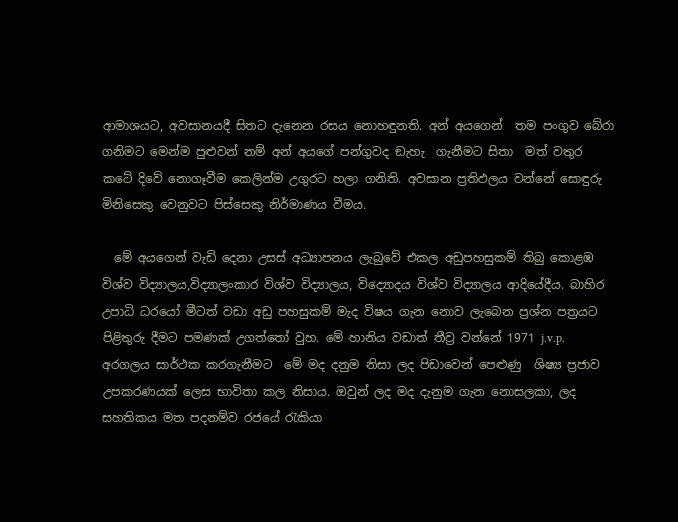ආමාශයට, අවසානයදී සිතට දැනෙන රසය නොහඳුනති. අන් අයගෙන්  තම පංගුව බේරා ගනිමට මෙන්ම පුළුවන් නම් අන් අයගේ පන්ගුවද ඞැහැ  ගැනීමට සිතා  මත් වතුර කටේ දිවේ නොගෑවීම කෙලින්ම උගුරට හලා ගනිති. අවසාන ප්‍රතිඵලය වන්නේ සොඳුරු මිනිසෙකු වෙනුවට පිස්සෙකු නිර්මාණය වීමය.

  මේ අයගෙන් වැඩි දෙනා උසස් අධ්‍යාපනය ලැබුවේ එකල අඩුපහසුකම් තිබු කොළඹ විශ්ව විද්‍යාලය,විද්‍යාලංකාර විශ්ව විද්‍යාලය, විද්‍යොදය විශ්ව විද්‍යාලය ආදියේදීය. බාහිර උපාධි ධරයෝ මීටත් වඩා අඩු පහසුකම් මැද විෂය ගැන නොව ලැබෙන ප්‍රශ්න පත්‍රයට පිළිතුරු දීමට පමණක් උගත්තෝ වුහ. මේ හානිය වඩාත් තීව්‍ර වන්නේ 1971 j.v.p. අරගලය සාර්ථක කරගැනීමට  මේ මද දනුම නිසා ලද පිඩාවෙන් පෙළුණු  ශිෂ්‍ය ප්‍රජාව උපකරණයක් ලෙස භාවිතා කල නිසාය. ඔවුන් ලද මද දැනුම ගැන නොසලකා, ලද සහතිකය මත පදනම්ව රජයේ රැකියා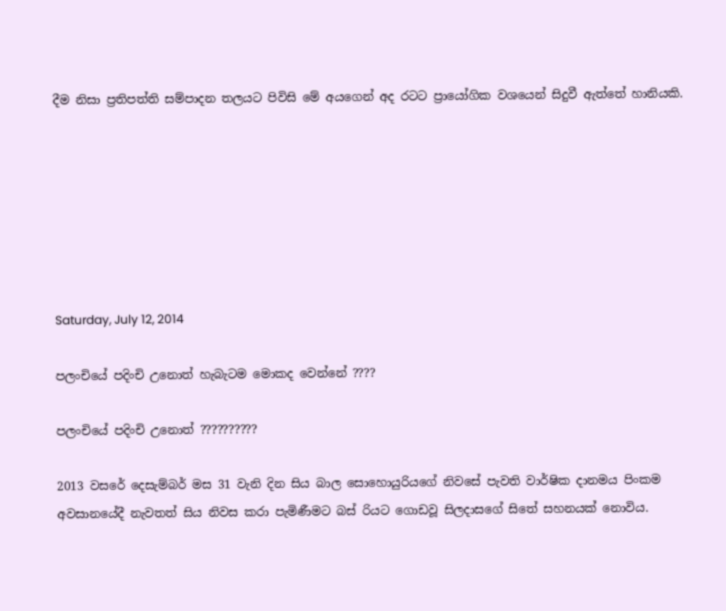දීම නිසා ප්‍රතිපත්ති සම්පාදන තලයට පිවිසි මේ අයගෙන් අද රටට ප්‍රායෝගික වශයෙන් සිදුවී ඇත්තේ හානියකි.







Saturday, July 12, 2014

පලංචියේ පදිංචි උනොත් හැබැටම මොකද වෙන්නේ ????

පලංචියේ පදිංචි උනොත් ??????????

2013 වසරේ දෙසැම්බර් මස 31 වැනි දින සිය බාල සොහොයුරියගේ නිවසේ පැවති වාර්ෂික දානමය පිංකම අවසානයේදී නැවතත් සිය නිවස කරා පැමිණීමට බස් රියට ගොඩවූ සිලදාසගේ සිතේ සහනයක් නොවිය.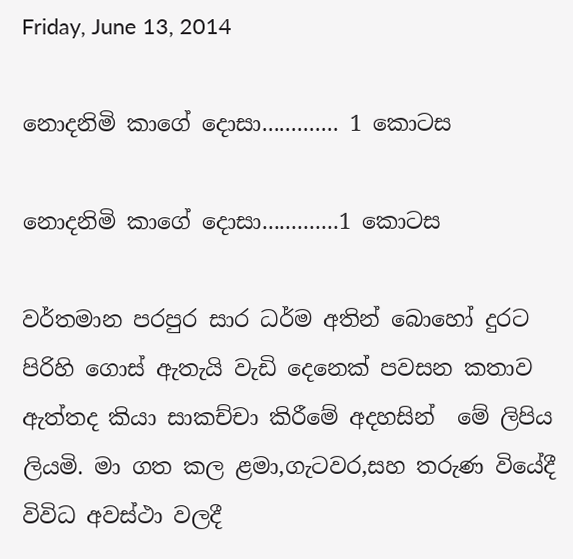Friday, June 13, 2014

නොදනිමි කාගේ දොසා............. 1 කොටස

නොදනිමි කාගේ දොසා.............1 කොටස

වර්තමාන පරපුර සාර ධර්ම අතින් බොහෝ දුරට පිරිහි ගොස් ඇතැයි වැඩි දෙනෙක් පවසන කතාව ඇත්තද කියා සාකච්චා කිරීමේ අදහසින්  මේ ලිපිය ලියමි. මා ගත කල ළමා,ගැටවර,සහ තරුණ වියේදී විවිධ අවස්ථා වලදී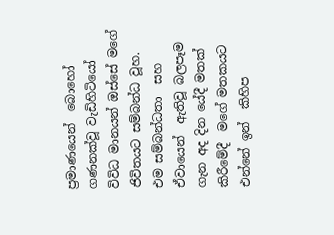ප්‍රමාණයෙන්  බොහෝ ගණනක්වූ වැඩිහිටියෝ විවිධ මානයන් ඔස්සේ මගේ ජිවිතයට සම්බන්ධ වූහ.   එම සම්බන්ධතා  සහ ඒවායෙන්  ඇතිවූ බලපෑම ගැන අද දින යේදී මතක් කිරීමේදී  මගේ මතකයට එන්නේ ඉන්  කිහිප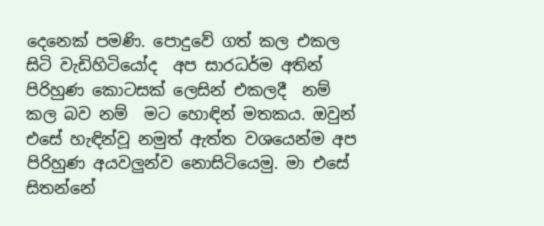දෙනෙක් පමණි. පොදුවේ ගත් කල එකල සිටි වැඩිහිටියෝද  අප සාරධර්ම අතින් පිරිහුණ කොටසක් ලෙසින් එකලදී  නම් කල බව නම්  මට හොඳින් මතකය. ඔවුන්  එසේ හැඳින්වූ නමුත් ඇත්ත වශයෙන්ම අප  පිරිහුණ අයවලුන්ව නොසිටියෙමු. මා එසේ සිතන්නේ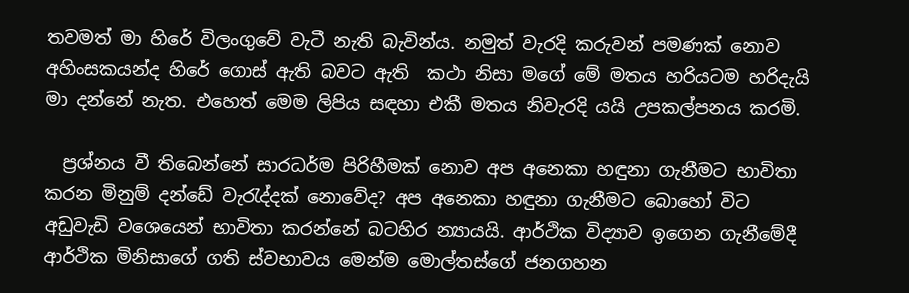තවමත් මා හිරේ විලංගුවේ වැටී නැති බැවින්ය. නමුත් වැරදි කරුවන් පමණක් නොව අහිංසකයන්ද හිරේ ගොස් ඇති බවට ඇති  කථා නිසා මගේ මේ මතය හරියටම හරිදැයි මා දන්නේ නැත. එහෙත් මෙම ලිපිය සඳහා එකී මතය නිවැරදි යයි උපකල්පනය කරමි.

  ප්‍රශ්නය වී තිබෙන්නේ සාරධර්ම පිරිහීමක් නොව අප අනෙකා හඳුනා ගැනීමට භාවිතා කරන මිනුම් දන්ඩේ වැරැද්දක් නොවේද? අප අනෙකා හඳුනා ගැනීමට බොහෝ විට අඩුවැඩි වශෙයෙන් භාවිතා කරන්නේ බටහිර න්‍යායයි. ආර්ථික විද්‍යාව ඉගෙන ගැනීමේදී ආර්ථික මිනිසාගේ ගති ස්වභාවය මෙන්ම මොල්තස්ගේ ජනගහන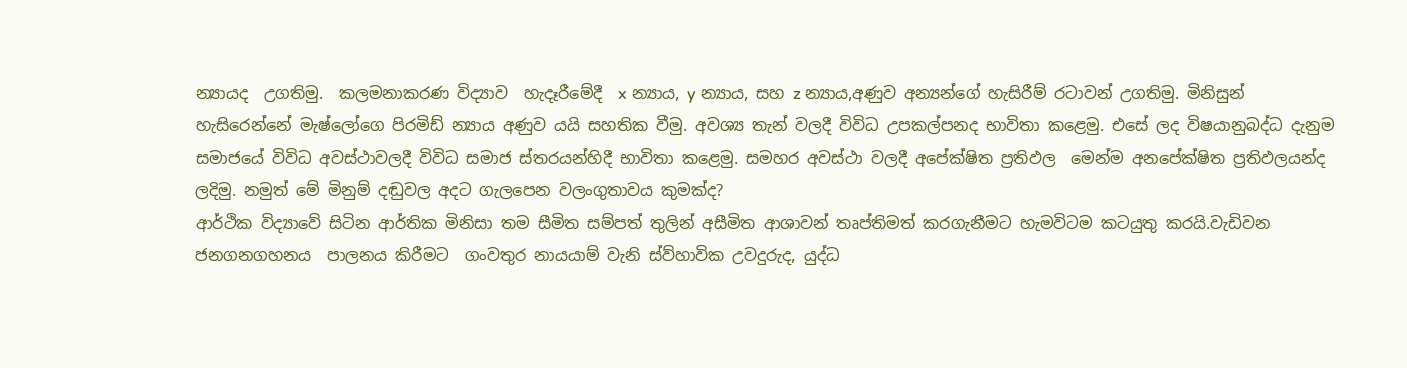න්‍යායද  උගතිමු.  කලමනාකරණ විද්‍යාව  හැදෑරීමේදී  x න්‍යාය, y න්‍යාය, සහ z න්‍යාය,අණුව අන්‍යන්ගේ හැසිරීම් රටාවන් උගතිමු. මිනිසුන් හැසිරෙන්නේ මැෂ්ලෝගෙ පිරමිඩ් න්‍යාය අණුව යයි සහතික වීමු. අවශ්‍ය තැන් වලදී විවිධ උපකල්පනද භාවිතා කළෙමු. එසේ ලද විෂයානුබද්ධ දැනුම සමාජයේ විවිධ අවස්ථාවලදී විවිධ සමාජ ස්තරයන්හිදී භාවිතා කළෙමු. සමහර අවස්ථා වලදී අපේක්ෂිත ප්‍රතිඵල  මෙන්ම අනපේක්ෂිත ප්‍රතිඵලයන්ද ලදිමු. නමුත් මේ මිනුම් දඬුවල අදට ගැලපෙන වලංගුතාවය කුමක්ද?
ආර්ථික විද්‍යාවේ සිටින ආර්තික මිනිසා තම සීමිත සම්පත් තුලින් අසීමිත ආශාවන් තෘප්තිමත් කරගැනීමට හැමවිටම කටයුතු කරයි.වැඩිවන  ජනගනගහනය  පාලනය කිරීමට  ගංවතුර නායයාම් වැනි ස්ව්හාවික උවදුරුද, යුද්ධ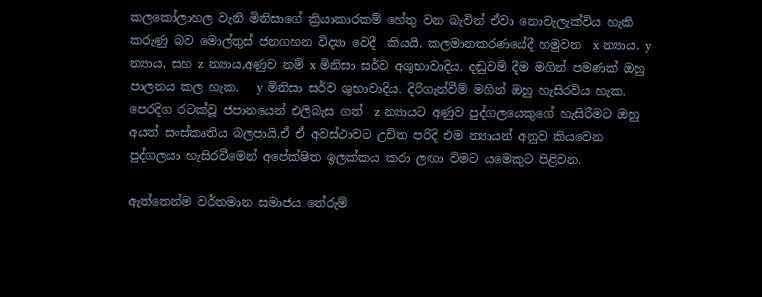කලකෝලාහල වැනි මිනිසාගේ ක්‍රියාකාරකම් හේතු වන බැවින් ඒවා නොවැලැක්විය හැකි කරුණු බව මොල්තුස් ජනගහන විද්‍යා වෙදී  කියයි. කලමානකරණයේදී හමුවන  x න්‍යාය, y න්‍යාය, සහ z න්‍යාය,අණුව නම් x මිනිසා සර්ව අශුභාවාදිය. දඬුවම් දීම මගින් පමණක් ඔහු පාලනය කල හැක.   y මිනිසා සර්ව ශුභාවාදිය. දිරිගැන්වීම් මගින් ඔහු හැසිරවිය හැක. පෙරදිග රටක්වූ ජපානයෙන් එලිබැස ගත්  z න්‍යායට අණුව පුද්ගලයෙකුගේ හැසිරීමට ඔහු අයත් සංස්කෘතිය බලපායි.ඒ ඒ අවස්ථාවට උචිත පරිදි එම න්‍යායන් අනුව කියවෙන පුද්ගලයා හැසිරවීමෙන් අපේක්ෂිත ඉලක්කය කරා ලඟා විමට යමෙකුට පිළිවන.

ඇත්තෙන්ම වර්තමාන සමාජය තේරුම්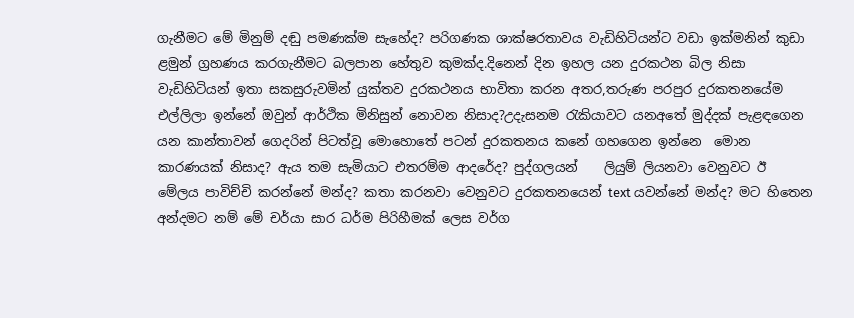ගැනීමට මේ මිනුම් දඬු පමණක්ම සැහේද? පරිගණක ශාක්ෂරතාවය වැඩිහිටියන්ට වඩා ඉක්මනින් කුඩා ළමුන් ග්‍රහණය කරගැනීමට බලපාන හේතුව කුමක්ද.දිනෙන් දින ඉහල යන දුරකථන බිල නිසා වැඩිහිටියන් ඉතා සකසුරුවමින් යුක්තව දුරකථනය භාවිතා කරන අතර,තරුණ පරපුර දුරකතනයේම එල්ලිලා ඉන්නේ ඔවුන් ආර්ථික මිනිසුන් නොවන නිසාද?උදැසනම රැකියාවට යනඅතේ මුද්දක් පැළඳගෙන යන කාන්තාවන් ගෙදරින් පිටත්වූ මොහොතේ පටන් දුරකතනය කනේ ගහගෙන ඉන්නෙ  මොන කාරණයක් නිසාද? ඇය තම සැමියාට එතරම්ම ආදරේද? පුද්ගලයන්    ලියුම් ලියනවා වෙනුවට ඊ මේලය පාවිච්චි කරන්නේ මන්ද? කතා කරනවා වෙනුවට දුරකතනයෙන් text යවන්නේ මන්ද? මට හිතෙන අන්දමට නම් මේ චර්යා සාර ධර්ම පිරිහීමක් ලෙස වර්ග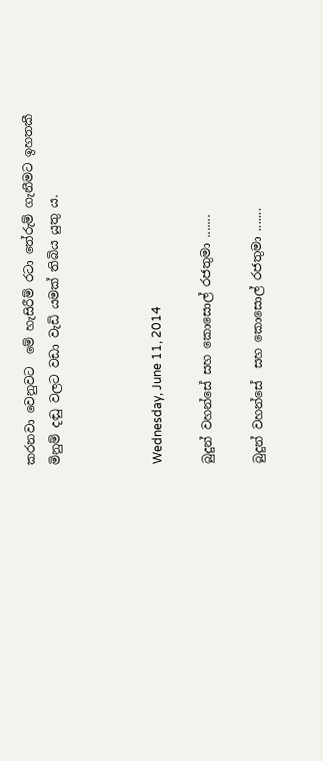කරනවා වෙනුවට  මේ හැසිරීම් රටා තේරුම් ගැනීමට ඉහතකී මිනුම් දඬු වලට වඩා වැඩි යමක් තිබිය යුතු ය.



Wednesday, June 11, 2014

බුදුන් වහන්සේ සහ කොසොල් රජතුමා .......

බුදුන් වහන්සේ  සහ කොසොල් රජතුමා .......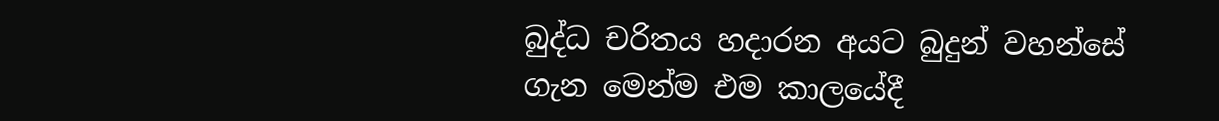බුද්ධ චරිතය හදාරන අයට බුදුන් වහන්සේ ගැන මෙන්ම එම කාලයේදී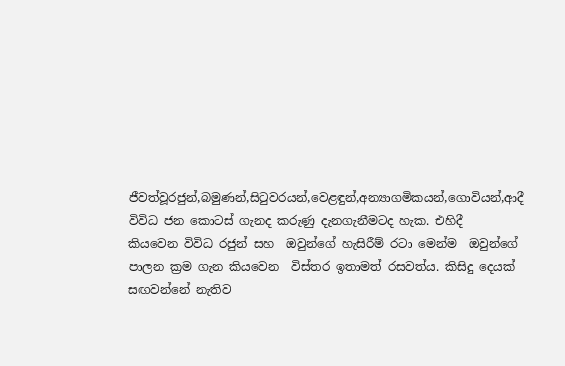ජීවත්වූරජුන්,බමුණන්,සිටුවරයන්,වෙළඳුන්,අන්‍යාගමිකයන්,ගොවියන්,ආදී විවිධ ජන කොටස් ගැනද කරුණු දැනගැනීමටද හැක. එහිදී  කියවෙන විවිධ රජුන් සහ  ඔවුන්ගේ හැසිරීම් රටා මෙන්ම  ඔවුන්ගේ  පාලන ක්‍රම ගැන කියවෙන  විස්තර ඉතාමත් රසවත්ය. කිසිදු දෙයක් සඟවන්නේ නැතිව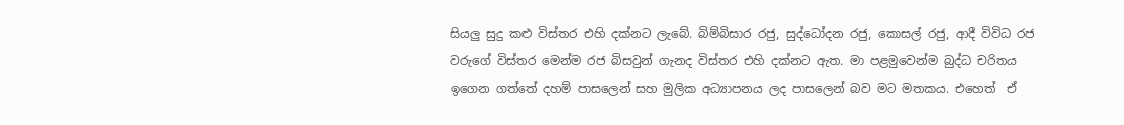සියලු සුදු කළු විස්තර එහි දක්නට ලැබේ. බිම්බිසාර රජු, සුද්ධෝදන රජු, කොසල් රජු, ආදී විවිධ රජ වරුගේ විස්තර මෙන්ම රජ බිසවුන් ගැනද විස්තර එහි දක්නට ඇත. මා පළමුවෙන්ම බුද්ධ චරිතය ඉගෙන ගත්තේ දහම් පාසලෙන් සහ මුලික අධ්‍යාපනය ලද පාසලෙන් බව මට මතකය. එහෙත්  ඒ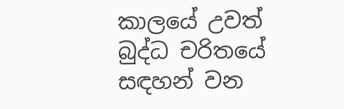කාලයේ උවත් බුද්ධ චරිතයේ සඳහන් වන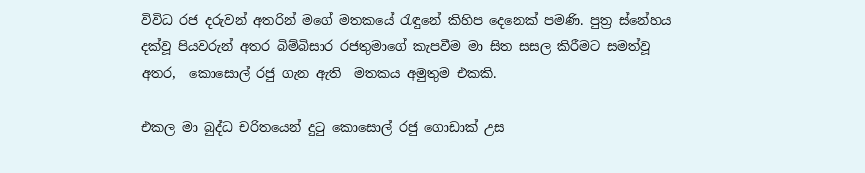විවිධ රජ දරුවන් අතරින් මගේ මතකයේ රැඳුනේ කිහිප දෙනෙක් පමණි. පුත්‍ර ස්නේහය දක්වූ පියවරුන් අතර බිම්බිසාර රජතුමාගේ කැපවීම මා සිත සසල කිරීමට සමත්වූ අතර,  කොසොල් රජු ගැන ඇති  මතකය අමුතුම එකකි.

එකල මා බුද්ධ චරිතයෙන් දුටු කොසොල් රජු ගොඩාක් උස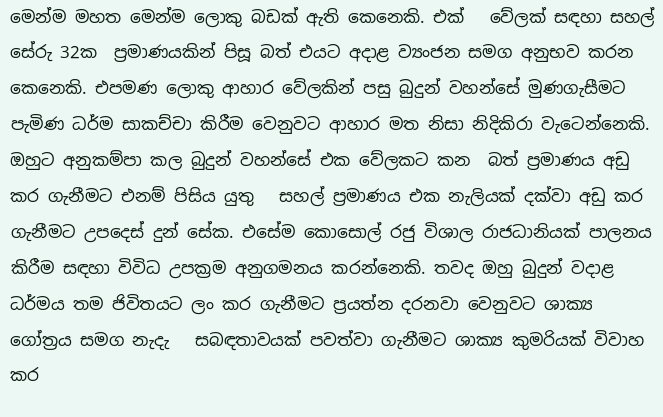මෙන්ම මහත මෙන්ම ලොකු බඩක් ඇති කෙනෙකි. එක්   වේලක් සඳහා සහල් සේරු 32ක  ප්‍රමාණයකින් පිසූ බත් එයට අදාළ ව්‍යංජන සමග අනුභව කරන කෙනෙකි. එපමණ ලොකු ආහාර වේලකින් පසු බුදුන් වහන්සේ මුණගැසීමට පැමිණ ධර්ම සාකච්චා කිරීම වෙනුවට ආහාර මත නිසා නිදිකිරා වැටෙන්නෙකි. ඔහුට අනුකම්පා කල බුදුන් වහන්සේ එක වේලකට කන  බත් ප්‍රමාණය අඩු කර ගැනීමට එනම් පිසිය යුතු   සහල් ප්‍රමාණය එක නැලියක් දක්වා අඩු කර ගැනීමට උපදෙස් දුන් සේක. එසේම කොසොල් රජු විශාල රාජධානියක් පාලනය කිරීම සඳහා විවිධ උපක්‍රම අනුගමනය කරන්නෙකි. තවද ඔහු බුදුන් වදාළ ධර්මය තම ජිවිතයට ලං කර ගැනීමට ප්‍රයත්න දරනවා වෙනුවට ශාක්‍ය ගෝත්‍රය සමග නැදැ   සබඳතාවයක් පවත්වා ගැනීමට ශාක්‍ය කුමරියක් විවාහ කර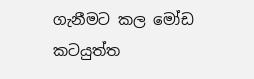ගැනීමට කල මෝඩ කටයුත්ත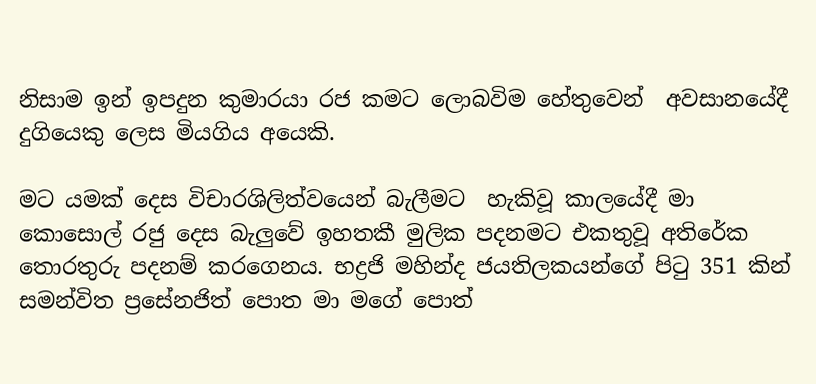නිසාම ඉන් ඉපදුන කුමාරයා රජ කමට ලොබවිම හේතුවෙන්  අවසානයේදී දුගියෙකු ලෙස මියගිය අයෙකි.

මට යමක් දෙස විචාරශිලිත්වයෙන් බැලීමට  හැකිවූ කාලයේදී මා කොසොල් රජු දෙස බැලුවේ ඉහතකී මුලික පදනමට එකතුවූ අතිරේක තොරතුරු පදනම් කරගෙනය. භද්‍රජි මහින්ද ජයතිලකයන්ගේ පිටු 351 කින් සමන්විත ප්‍රසේනජිත් පොත මා මගේ පොත්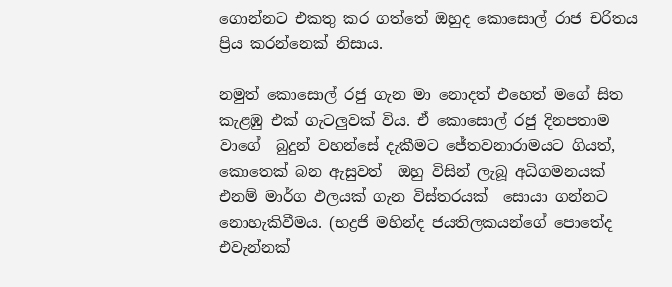ගොන්නට එකතු කර ගත්තේ ඔහුද කොසොල් රාජ චරිතය ප්‍රිය කරන්නෙක් නිසාය.

නමුත් කොසොල් රජු ගැන මා නොදත් එහෙත් මගේ සිත කැළඹු එක් ගැටලුවක් විය. ඒ කොසොල් රජු දිනපතාම වාගේ  බුදුන් වහන්සේ දැකීමට ජේතවනාරාමයට ගියත්, කොතෙක් බන ඇසුවත්  ඔහු විසින් ලැබූ අධිගමනයක් එනම් මාර්ග ඵලයක් ගැන විස්තරයක්  සොයා ගන්නට නොහැකිවීමය. (භද්‍රජි මහින්ද ජයතිලකයන්ගේ පොතේද එවැන්නක්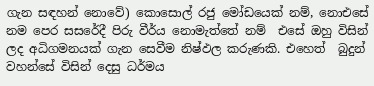ගැන සඳහන් නොවේ) කොසොල් රජු මෝඩයෙක් නම්, නොඑසේ නම පෙර සසරේදී පිරු වීර්ය නොමැත්තේ නම්  එසේ ඔහු විසින් ලද අධිගමනයක් ගැන සෙවීම නිෂ්ඵල කරුණකි. එහෙත්  බුදුන් වහන්සේ විසින් දෙසු ධර්මය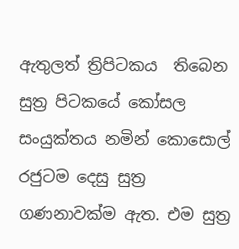ඇතුලත් ත්‍රිපිටකය  තිබෙන සුත්‍ර පිටකයේ කෝසල සංයුක්තය නමින් කොසොල් රජුටම දෙසු සුත්‍ර ගණනාවක්ම ඇත. එම සුත්‍ර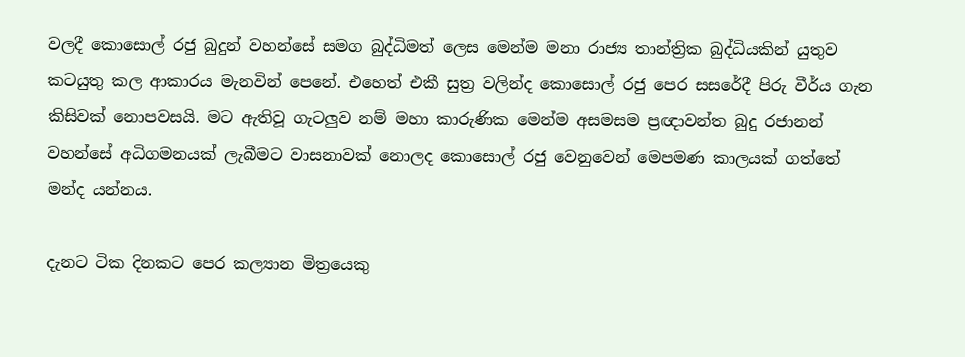වලදී කොසොල් රජු බුදුන් වහන්සේ සමග බුද්ධිමත් ලෙස මෙන්ම මනා රාජ්‍ය තාන්ත්‍රික බුද්ධියකින් යුතුව කටයුතු කල ආකාරය මැනවින් පෙනේ. එහෙත් එකී සුත්‍ර වලින්ද කොසොල් රජු පෙර සසරේදී පිරු වීර්ය ගැන කිසිවක් නොපවසයි. මට ඇතිවූ ගැටලුව නම් මහා කාරුණික මෙන්ම අසමසම ප්‍රඥාවන්ත බුදු රජානන් වහන්සේ අධිගමනයක් ලැබීමට වාසනාවක් නොලද කොසොල් රජු වෙනුවෙන් මෙපමණ කාලයක් ගත්තේ මන්ද යන්නය.

දැනට ටික දිනකට පෙර කල්‍යාන මිත්‍රයෙකු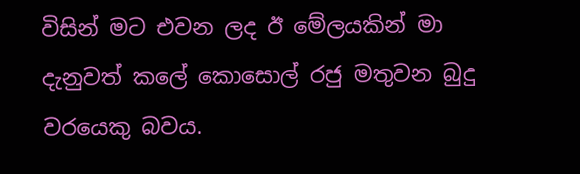විසින් මට එවන ලද ඊ මේලයකින් මා දැනුවත් කලේ කොසොල් රජු මතුවන බුදු වරයෙකු බවය.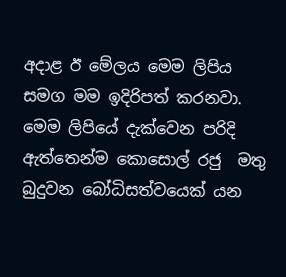අදාළ ඊ මේලය මෙම ලිපිය සමග මම ඉදිරිපත් කරනවා. මෙම ලිපියේ දැක්වෙන පරිදි ඇත්තෙන්ම කොසොල් රජු  මතු බුදුවන බෝධිසත්වයෙක් යන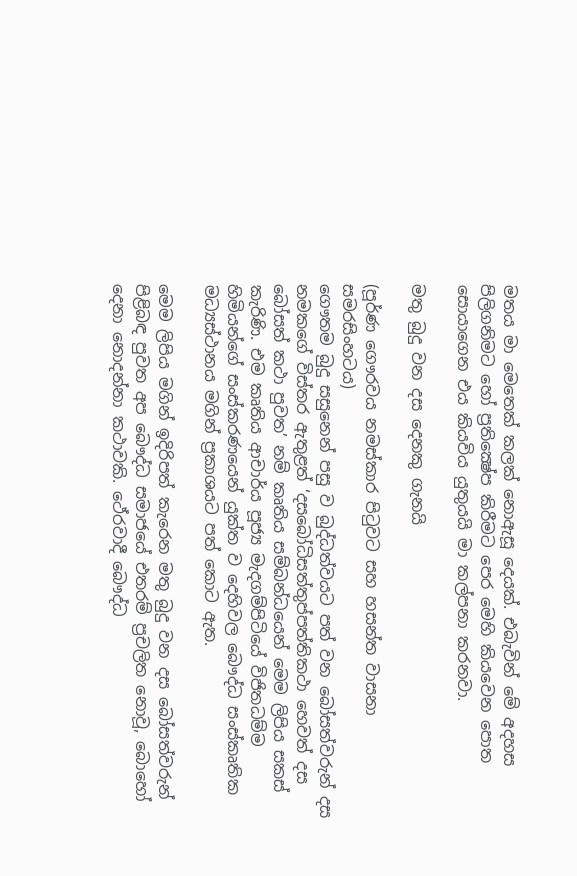මතය මා මෙතෙක් කලක් නොඇසූ දෙයක්. එබැවින් මේ අදහස පිලිගනිමට හෝ ප්‍රතික්‍ෂේප කිරීමට පෙර මෙහි කියවෙන පොත සොයාගෙන එය කියවිය යුතුයයි මා කල්පනා කරනවා.

මතු බුදු වන දස දෙනකු ගැනයි

(පූර්ණ ගෞරවය නමස්කාර පිටුවට සහ හසන්ත වාසනා සමරසිංහටය)
ගෞතම බුදු සසුනෙන් පසු ව බුද්ධත්වයට පත් වන බෝසත්වරුන් දස නමකගේ විස්තර ඇතුළත් ‘දසබෝධිසත්තුප්පත්තිකථා හෙවත් දස බෝසත් කථා පුවත’ නම් කෘතිය සම්බන්ධයෙන් මෙම ලිපිය සකස් කැරිණි. එම කෘතිය ආචාර්ය පූජ්‍ය මැදගම්පිටියේ විජිතධම්ම හිමියන්ගේ සංස්කරණයෙන් යුක්ත ව දෙහිවල බෞද්ධ සංස්කෘතික මධ්‍යස්ථානය මගින් ප්‍රකාශයට පත් කොට ඇත.

මෙම ලිපිය මගින් ඉදිරිපත් කැරෙන මතු බුදු වන දස බෝසත්වරුන් පිළිබඳ පුවත අප බෞද්ධ සමාජයේ එතරම් ප්‍රචලිත නොවූ, බොහෝ දෙනා නොදන්නා කථාවකි. ථේරවාදී බෞද්ධ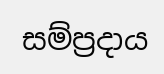සම්ප්‍රදාය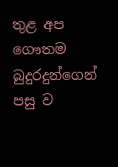තුළ අප ගෞතම බුදුරදුන්ගෙන් පසු ව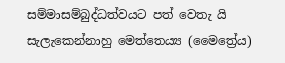සම්මාසම්බුද්ධත්වයට පත් වෙතැ යි සැලැකෙන්නාහු මෙත්තෙය්‍ය (මෛත්‍රේය)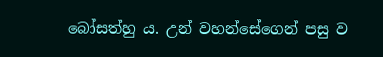බෝසත්හු ය. උන් වහන්සේගෙන් පසු ව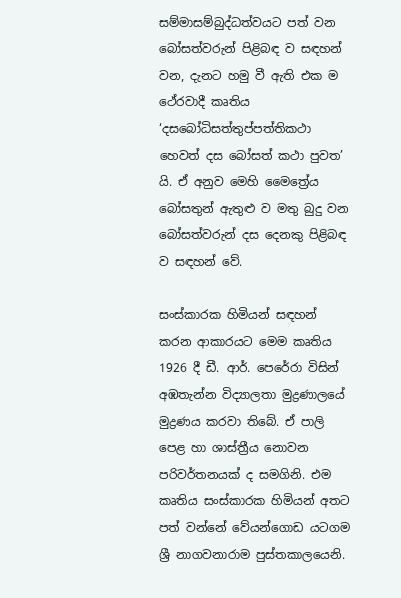සම්මාසම්බුද්ධත්වයට පත් වන බෝසත්වරුන් පිළිබඳ ව සඳහන් වන, දැනට හමු වී ඇති එක ම ථේරවාදී කෘතිය ‘දසබෝධිසත්තුප්පත්තිකථා හෙවත් දස බෝසත් කථා පුවත’ යි. ඒ අනුව මෙහි මෛත්‍රේය බෝසතුන් ඇතුළු ව මතු බුදු වන බෝසත්වරුන් දස දෙනකු පිළිබඳ ව සඳහන් වේ.

සංස්කාරක හිමියන් සඳහන් කරන ආකාරයට මෙම කෘතිය 1926 දී ඩී. ආර්. පෙරේරා විසින් අඹතැන්න විද්‍යාලතා මුද්‍රණාලයේ මුද්‍රණය කරවා තිබේ. ඒ පාලි පෙළ හා ශාස්ත්‍රීය නොවන පරිවර්තනයක් ද සමගිනි. එම කෘතිය සංස්කාරක හිමියන් අතට පත් වන්නේ වේයන්ගොඩ යටගම ශ්‍රී නාගවනාරාම පුස්තකාලයෙනි.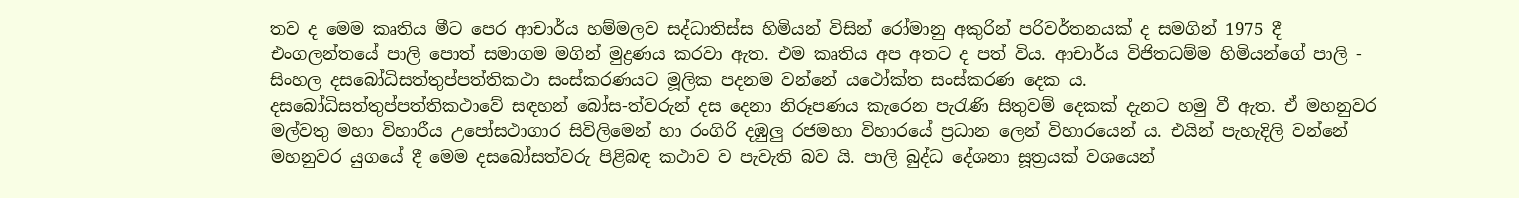තව ද මෙම කෘතිය මීට පෙර ආචාර්ය හම්මලව සද්ධාතිස්ස හිමියන් විසින් රෝමානු අකුරින් පරිවර්තනයක් ද සමගින් 1975 දී එංගලන්තයේ පාලි පොත් සමාගම මගින් මුද්‍රණය කරවා ඇත. එම කෘතිය අප අතට ද පත් විය. ආචාර්ය විජිතධම්ම හිමියන්ගේ පාලි - සිංහල දසබෝධිසත්තුප්පත්තිකථා සංස්කරණයට මූලික පදනම වන්නේ යථෝක්ත සංස්කරණ දෙක ය.
දසබෝධිසත්තුප්පත්තිකථාවේ සඳහන් බෝස-ත්වරුන් දස දෙනා නිරූපණය කැරෙන පැරැණි සිතුවම් දෙකක් දැනට හමු වී ඇත. ඒ මහනුවර මල්වතු මහා විහාරීය උපෝසථාගාර සිවිලිමෙන් හා රංගිරි දඹුලු රජමහා විහාරයේ ප්‍රධාන ලෙන් විහාරයෙන් ය. එයින් පැහැදිලි වන්නේ මහනුවර යුගයේ දී මෙම දසබෝසත්වරු පිළිබඳ කථාව ව පැවැති බව යි. පාලි බුද්ධ දේශනා සූත්‍රයක් වශයෙන්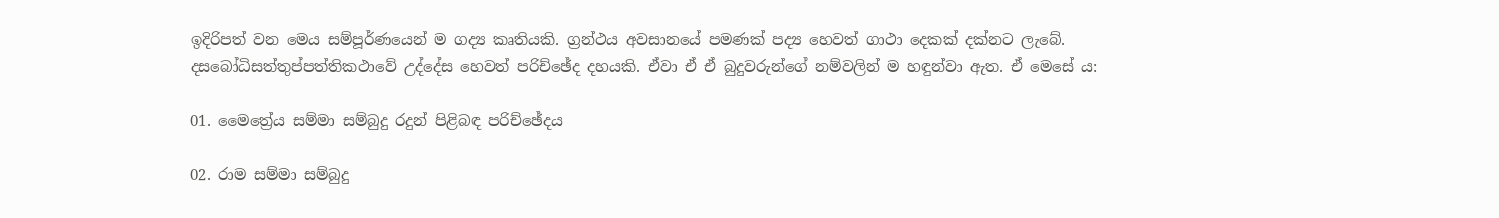ඉදිරිපත් වන මෙය සම්පූර්ණයෙන් ම ගද්‍ය කෘතියකි. ග්‍රන්ථය අවසානයේ පමණක් පද්‍ය හෙවත් ගාථා දෙකක් දක්නට ලැබේ. දසබෝධිසත්තුප්පත්තිකථාවේ උද්දේස හෙවත් පරිච්ඡේද දහයකි. ඒවා ඒ ඒ බුදුවරුන්ගේ නම්වලින් ම හඳුන්වා ඇත. ඒ මෙසේ ය:

01. මෛත්‍රේය සම්මා සම්බුදු රදුන් පිළිබඳ පරිච්ඡේදය

02. රාම සම්මා සම්බුදු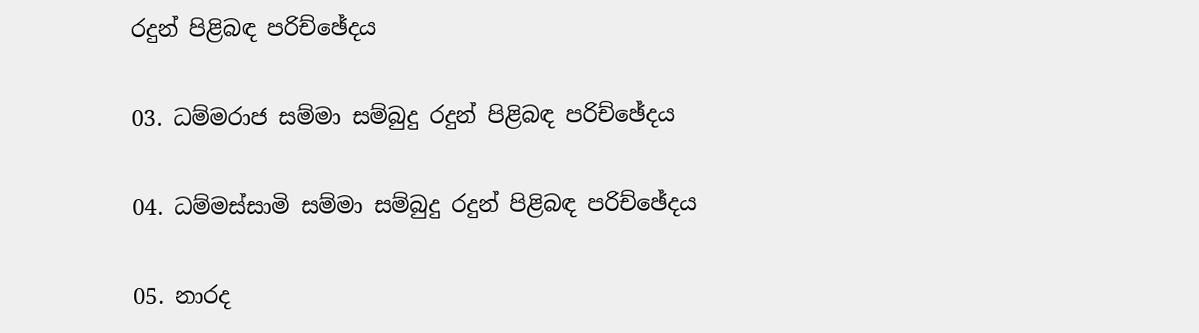රදුන් පිළිබඳ පරිච්ඡේදය

03. ධම්මරාජ සම්මා සම්බුදු රදුන් පිළිබඳ පරිච්ඡේදය

04. ධම්මස්සාමි සම්මා සම්බුදු රදුන් පිළිබඳ පරිච්ඡේදය

05. නාරද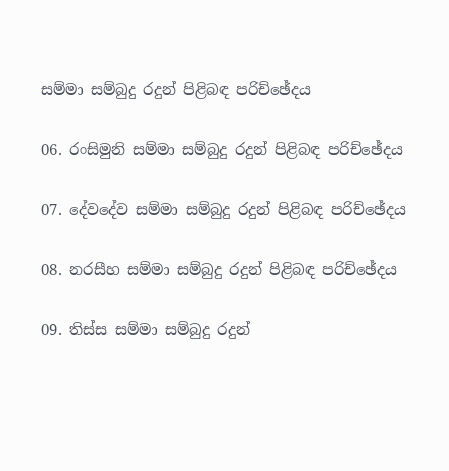සම්මා සම්බුදු රදුන් පිළිබඳ පරිච්ඡේදය

06. රංසිමුනි සම්මා සම්බුදු රදුන් පිළිබඳ පරිච්ඡේදය

07. දේවදේව සම්මා සම්බුදු රදුන් පිළිබඳ පරිච්ඡේදය

08. නරසීහ සම්මා සම්බුදු රදුන් පිළිබඳ පරිච්ඡේදය

09. තිස්ස සම්මා සම්බුදු රදුන්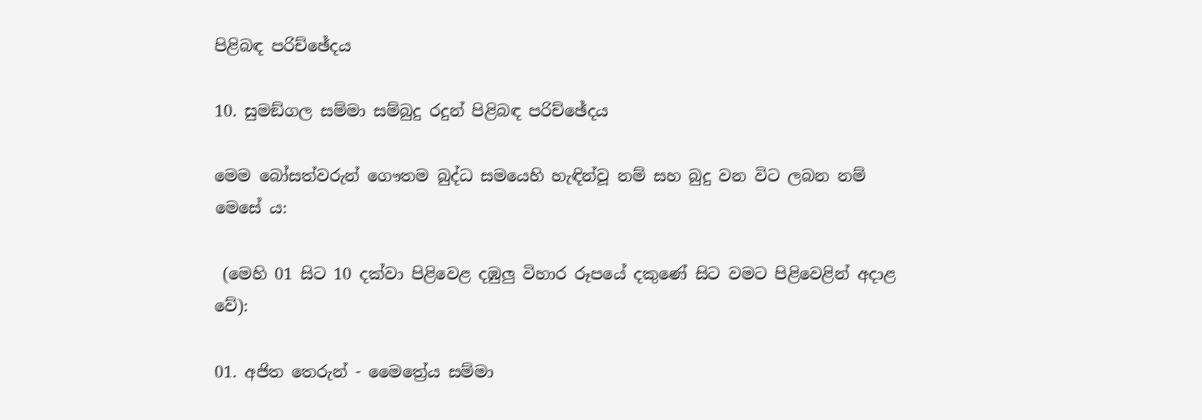පිළිබඳ පරිච්ඡේදය

10. සුමඞ්ගල සම්මා සම්බුදු රදුන් පිළිබඳ පරිච්ඡේදය

මෙම බෝසත්වරුන් ගෞතම බුද්ධ සමයෙහි හැඳින්වූ නම් සහ බුදු වන විට ලබන නම් මෙසේ ය:

 (මෙහි 01 සිට 10 දක්වා පිළිවෙළ දඹුලු විහාර රූපයේ දකුණේ සිට වමට පිළිවෙළින් අදාළ වේ):

01. අජිත තෙරුන් - මෛත්‍රේය සම්මා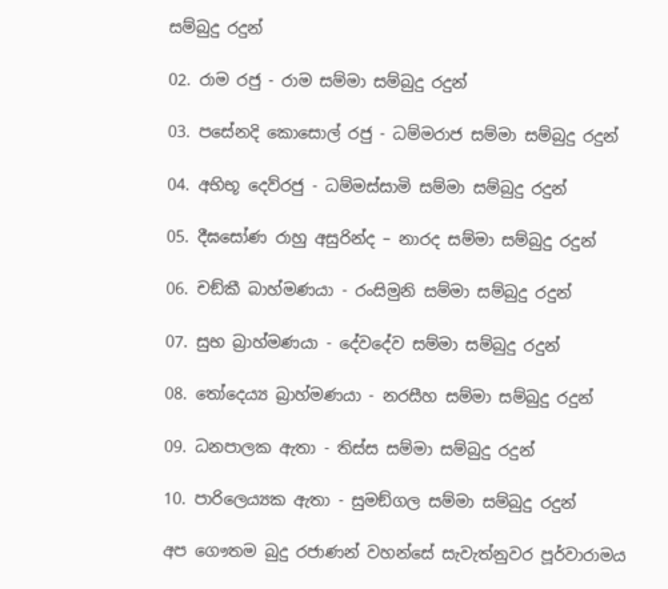සම්බුදු රදුන්

02. රාම රජු - රාම සම්මා සම්බුදු රදුන්

03. පසේනදි කොසොල් රජු - ධම්මරාජ සම්මා සම්බුදු රදුන්

04. අභිභූ දෙව්රජු - ධම්මස්සාමි සම්මා සම්බුදු රදුන්

05. දීඝසෝණ රාහු අසුරින්ද – නාරද සම්මා සම්බුදු රදුන්

06. චඞ්කී බාහ්මණයා - රංසිමුනි සම්මා සම්බුදු රදුන්

07. සුභ බ්‍රාහ්මණයා - දේවදේව සම්මා සම්බුදු රදුන්

08. තෝදෙය්‍ය බ්‍රාහ්මණයා - නරසීහ සම්මා සම්බුදු රදුන්

09. ධනපාලක ඇතා - තිස්ස සම්මා සම්බුදු රදුන්

10. පාරිලෙය්‍යක ඇතා - සුමඞ්ගල සම්මා සම්බුදු රදුන්

අප ගෞතම බුදු රජාණන් වහන්සේ සැවැත්නුවර පූර්වාරාමය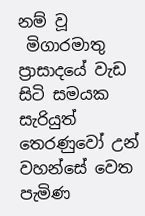නම් වූ
 මිගාරමාතු ප්‍රාසාදයේ වැඩ සිටි සමයක සැරියුත් තෙරණුවෝ උන් වහන්සේ වෙත පැමිණ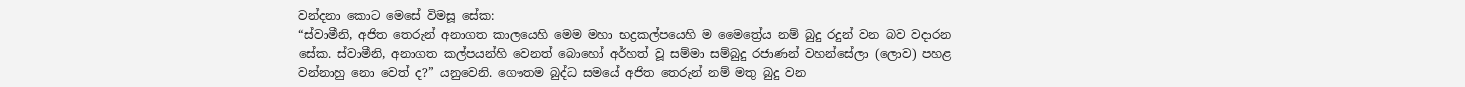වන්දනා කොට මෙසේ විමසූ සේක:
“ස්වාමීනි, අජිත තෙරුන් අනාගත කාලයෙහි මෙම මහා භද්‍රකල්පයෙහි ම මෛත්‍රේය නම් බුදු රදුන් වන බව වදාරන සේක. ස්වාමීනි, අනාගත කල්පයන්හි වෙනත් බොහෝ අර්හත් වූ සම්මා සම්බුදු රජාණන් වහන්සේලා (ලොව) පහළ වන්නාහු නො වෙත් ද?” යනුවෙනි. ගෞතම බුද්ධ සමයේ අජිත තෙරුන් නම් මතු බුදු වන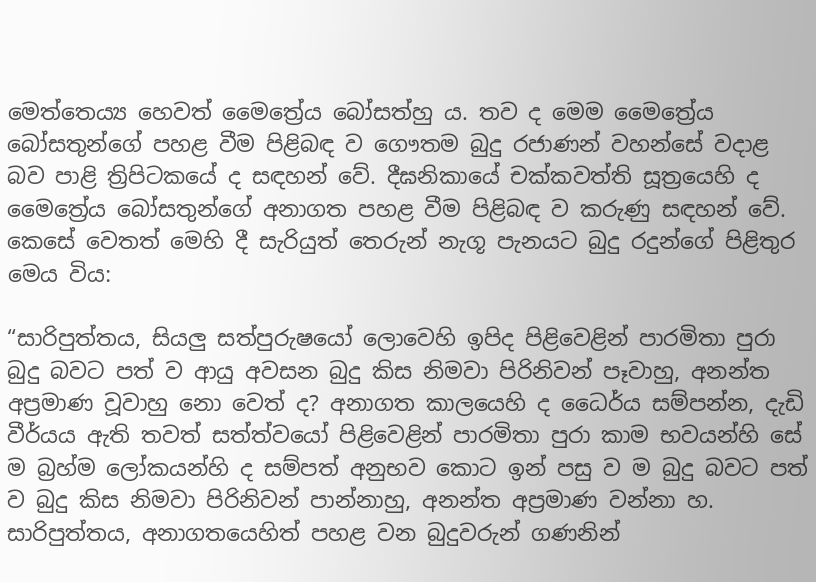මෙත්තෙය්‍ය හෙවත් මෛත්‍රේය බෝසත්හු ය. තව ද මෙම මෛත්‍රේය බෝසතුන්ගේ පහළ වීම පිළිබඳ ව ගෞතම බුදු රජාණන් වහන්සේ වදාළ බව පාළි ත්‍රිපිටකයේ ද සඳහන් වේ. දීඝනිකායේ චක්කවත්ති සූත්‍රයෙහි ද මෛත්‍රේය බෝසතුන්ගේ අනාගත පහළ වීම පිළිබඳ ව කරුණු සඳහන් වේ. කෙසේ වෙතත් මෙහි දී සැරියුත් තෙරුන් නැගූ පැනයට බුදු රදුන්ගේ පිළිතුර මෙය විය:

“සාරිපුත්තය, සියලු සත්පුරුෂයෝ ලොවෙහි ඉපිද පිළිවෙළින් පාරමිතා පුරා බුදු බවට පත් ව ආයු අවසන බුදු කිස නිමවා පිරිනිවන් පෑවාහු, අනන්ත අප්‍රමාණ වූවාහු නො වෙත් ද? අනාගත කාලයෙහි ද ධෛර්ය සම්පන්න, දැඩි වීර්යය ඇති තවත් සත්ත්වයෝ පිළිවෙළින් පාරමිතා පුරා කාම භවයන්හි සේ ම බ්‍රහ්ම ලෝකයන්හි ද සම්පත් අනුභව කොට ඉන් පසු ව ම බුදු බවට පත් ව බුදු කිස නිමවා පිරිනිවන් පාන්නාහු, අනන්ත අප්‍රමාණ වන්නා හ. සාරිපුත්තය, අනාගතයෙහිත් පහළ වන බුදුවරුන් ගණනින්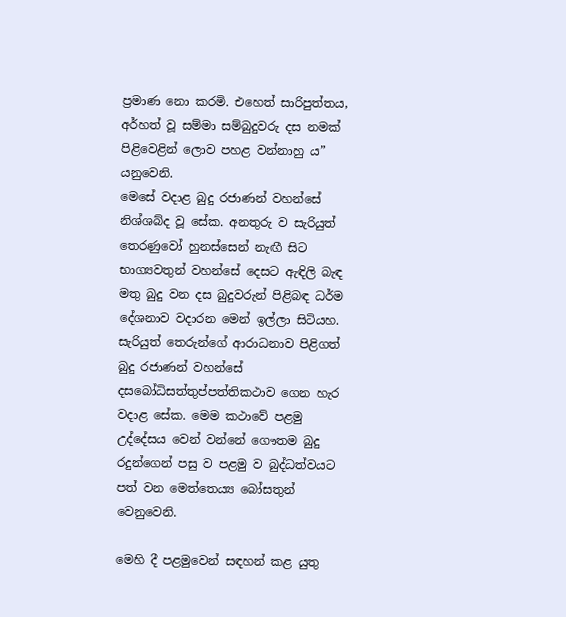ප්‍රමාණ නො කරමි. එහෙත් සාරිපුත්තය, අර්හත් වූ සම්මා සම්බුදුවරු දස නමක් පිළිවෙළින් ලොව පහළ වන්නාහු ය” යනුවෙනි.
මෙසේ වදාළ බුදු රජාණන් වහන්සේ නිශ්ශබ්ද වූ සේක. අනතුරු ව සැරියුත් තෙරණුවෝ හුනස්සෙන් නැඟී සිට භාග්‍යවතුන් වහන්සේ දෙසට ඇඳිලි බැඳ මතු බුදු වන දස බුදුවරුන් පිළිබඳ ධර්ම දේශනාව වදාරන මෙන් ඉල්ලා සිටියහ. සැරියුත් තෙරුන්ගේ ආරාධනාව පිළිගත් බුදු රජාණන් වහන්සේ දසබෝධිසත්තුප්පත්තිකථාව ගෙන හැර වදාළ සේක. මෙම කථාවේ පළමු උද්දේසය වෙන් වන්නේ ගෞතම බුදු රදුන්ගෙන් පසු ව පළමු ව බුද්ධත්වයට පත් වන මෙත්තෙය්‍ය බෝසතුන් වෙනුවෙනි.

මෙහි දී පළමුවෙන් සඳහන් කළ යුතු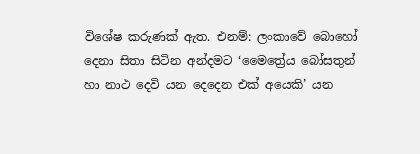විශේෂ කරුණක් ඇත. එනම්: ලංකාවේ බොහෝ දෙනා සිතා සිටින අන්දමට ‘මෛත්‍රේය බෝසතුන් හා නාථ දෙවි යන දෙදෙන එක් අයෙකි’ යන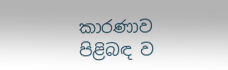කාරණාව පිළිබඳ ව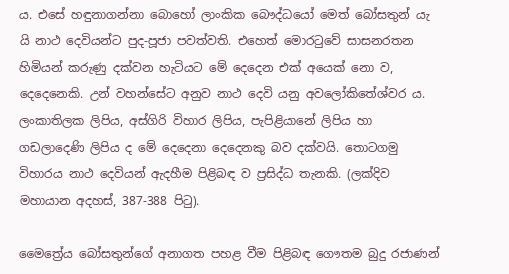ය. එසේ හඳුනාගන්නා බොහෝ ලාංකික බෞද්ධයෝ මෙත් බෝසතුන් යැ යි නාථ දෙවියන්ට පුද-පූජා පවත්වති. එහෙත් මොරටුවේ සාසනරතන හිමියන් කරුණු දක්වන හැටියට මේ දෙදෙන එක් අයෙක් නො ව, දෙදෙනෙකි. උන් වහන්සේට අනුව නාථ දෙවි යනු අවලෝකිතේශ්වර ය. ලංකාතිලක ලිපිය, අස්ගිරි විහාර ලිපිය, පැපිළියානේ ලිපිය හා ගඩලාදෙණි ලිපිය ද මේ දෙදෙනා දෙදෙනකු බව දක්වයි. තොටගමු විහාරය නාථ දෙවියන් ඇදහීම පිළිබඳ ව ප්‍රසිද්ධ තැනකි. (ලක්දිව මහායාන අදහස්, 387-388 පිටු).

මෛත්‍රේය බෝසතුන්ගේ අනාගත පහළ වීම පිළිබඳ ගෞතම බුදු රජාණන්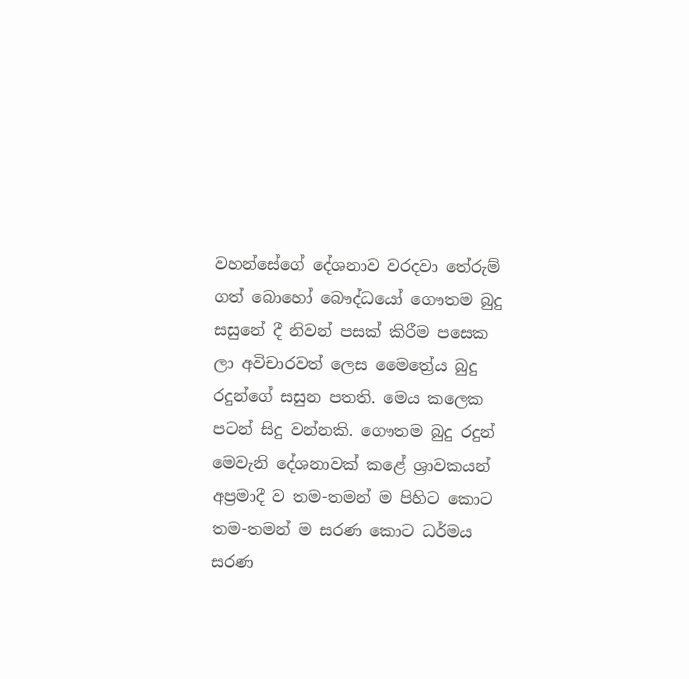වහන්සේගේ දේශනාව වරදවා තේරුම් ගත් බොහෝ බෞද්ධයෝ ගෞතම බුදු සසුනේ දී නිවන් පසක් කිරීම පසෙක ලා අවිචාරවත් ලෙස මෛත්‍රේය බුදු රදුන්ගේ සසුන පතති. මෙය කලෙක පටන් සිදු වන්නකි. ගෞතම බුදු රදුන් මෙවැනි දේශනාවක් කළේ ශ්‍රාවකයන් අප්‍රමාදී ව තම-තමන් ම පිහිට කොට තම-තමන් ම සරණ කොට ධර්මය සරණ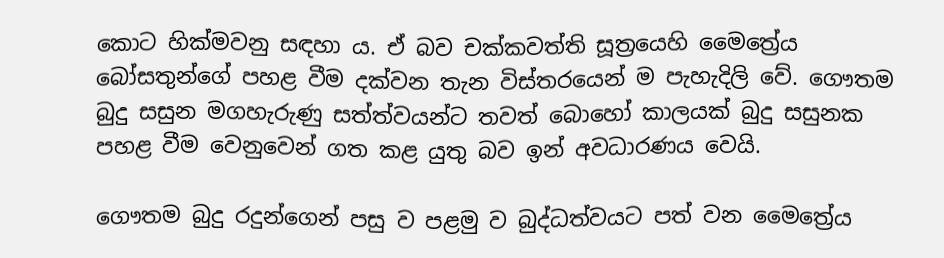කොට හික්මවනු සඳහා ය. ඒ බව චක්කවත්ති සූත්‍රයෙහි මෛත්‍රේය බෝසතුන්ගේ පහළ වීම දක්වන තැන විස්තරයෙන් ම පැහැදිලි වේ. ගෞතම බුදු සසුන මගහැරුණු සත්ත්වයන්ට තවත් බොහෝ කාලයක් බුදු සසුනක පහළ වීම වෙනුවෙන් ගත කළ යුතු බව ඉන් අවධාරණය වෙයි.

ගෞතම බුදු රදුන්ගෙන් පසු ව පළමු ව බුද්ධත්වයට පත් වන මෛත්‍රේය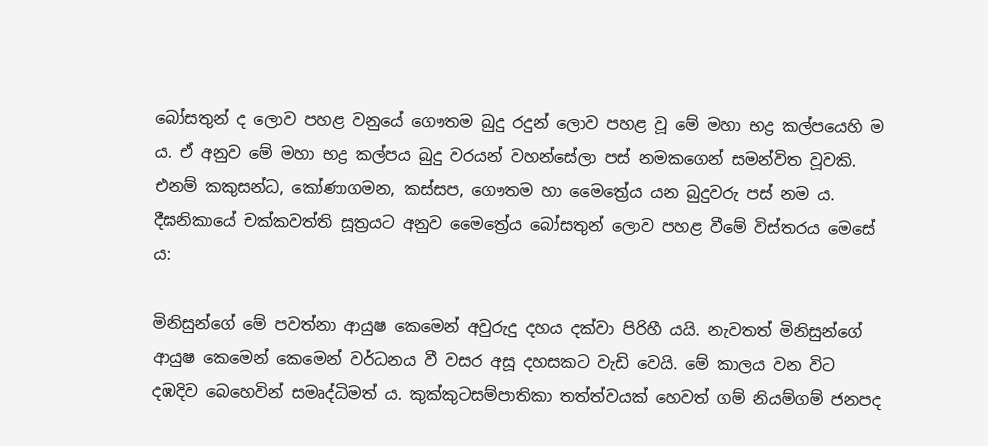බෝසතුන් ද ලොව පහළ වනුයේ ගෞතම බුදු රදුන් ලොව පහළ වූ මේ මහා භද්‍ර කල්පයෙහි ම ය. ඒ අනුව මේ මහා භද්‍ර කල්පය බුදු වරයන් වහන්සේලා පස් නමකගෙන් සමන්විත වූවකි. එනම් කකුසන්ධ, කෝණාගමන, කස්සප, ගෞතම හා මෛත්‍රේය යන බුදුවරු පස් නම ය. දීඝනිකායේ චක්කවත්ති සූත්‍රයට අනුව මෛත්‍රේය බෝසතුන් ලොව පහළ වීමේ විස්තරය මෙසේ ය:

මිනිසුන්ගේ මේ පවත්නා ආයුෂ කෙමෙන් අවුරුදු දහය දක්වා පිරිහී යයි. නැවතත් මිනිසුන්ගේ ආයුෂ කෙමෙන් කෙමෙන් වර්ධනය වී වසර අසූ දහසකට වැඩි වෙයි. මේ කාලය වන විට දඹදිව බෙහෙවින් සමෘද්ධිමත් ය. කුක්කුටසම්පාතිකා තත්ත්වයක් හෙවත් ගම් නියම්ගම් ජනපද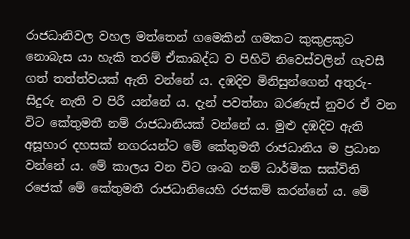රාජධානිවල වහල මත්තෙන් ගමෙකින් ගමකට කුකුළකුට නොබැස යා හැකි තරම් ඒකාබද්ධ ව පිහිටි නිවෙස්වලින් ගැවසී ගත් තත්ත්වයක් ඇති වන්නේ ය. දඹදිව මිනිසුන්ගෙන් අතුරු-සිදුරු නැති ව පිරී යන්නේ ය. දැන් පවත්නා බරණැස් නුවර ඒ වන විට කේතුමතී නම් රාජධානියක් වන්නේ ය. මුළු දඹදිව ඇති අසූහාර දහසක් නගරයන්ට මේ කේතුමතී රාජධානිය ම ප්‍රධාන වන්නේ ය. මේ කාලය වන විට ශංඛ නම් ධාර්මික සක්විති රජෙක් මේ කේතුමතී රාජධානියෙහි රජකම් කරන්නේ ය. මේ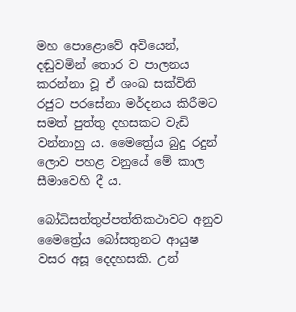මහ පොළොවේ අවියෙන්, දඬුවමින් තොර ව පාලනය කරන්නා වූ ඒ ශංඛ සක්විති රජුට පරසේනා මර්දනය කිරීමට සමත් පුත්තු දහසකට වැඩි වන්නාහු ය. මෛත්‍රේය බුදු රදුන් ලොව පහළ වනුයේ මේ කාල සීමාවෙහි දී ය.

බෝධිසත්තුප්පත්තිකථාවට අනුව මෛත්‍රේය බෝසතුනට ආයුෂ වසර අසූ දෙදහසකි. උන්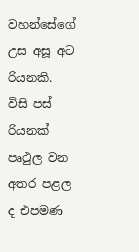වහන්සේගේ උස අසූ අට රියනකි. විසි පස් රියනක් පෘථුල වන අතර පළල ද එපමණ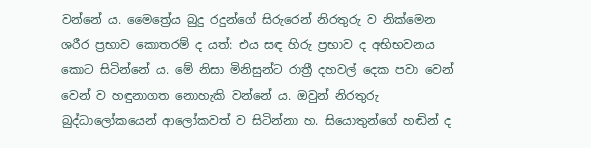වන්නේ ය. මෛත්‍රේය බුදු රදුන්ගේ සිරුරෙන් නිරතුරු ව නික්මෙන ශරීර ප්‍රභාව කොතරම් ද යත්: එය සඳ හිරු ප්‍රභාව ද අභිභවනය කොට සිටින්නේ ය. මේ නිසා මිනිසුන්ට රාත්‍රී දහවල් දෙක පවා වෙන් වෙන් ව හඳුනාගත නොහැකි වන්නේ ය. ඔවුන් නිරතුරු බුද්ධාලෝකයෙන් ආලෝකවත් ව සිටින්නා හ. සියොතුන්ගේ හඬින් ද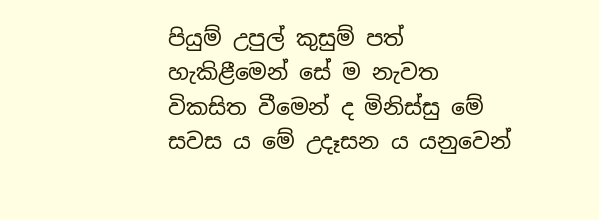පියුම් උපුල් කුසුම් පත් හැකිළීමෙන් සේ ම නැවත විකසිත වීමෙන් ද මිනිස්සු මේ සවස ය මේ උදෑසන ය යනුවෙන්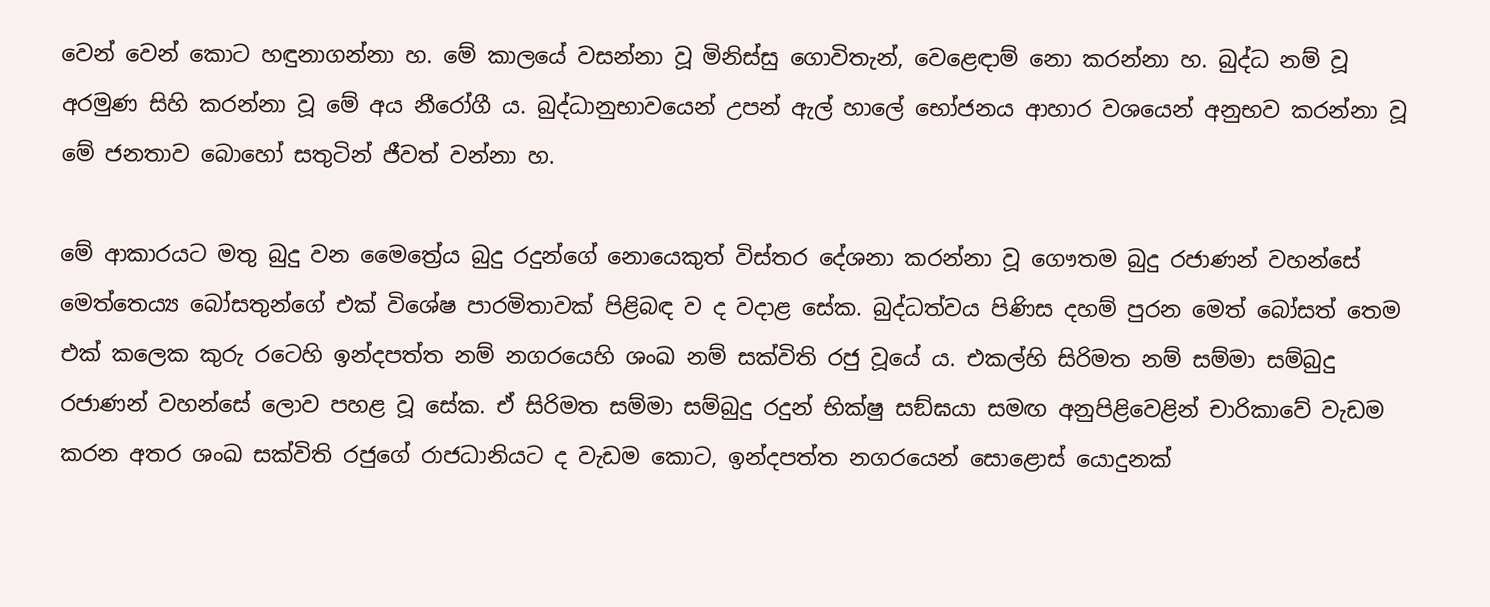වෙන් වෙන් කොට හඳුනාගන්නා හ. මේ කාලයේ වසන්නා වූ මිනිස්සු ගොවිතැන්, වෙළෙඳාම් නො කරන්නා හ. බුද්ධ නම් වූ අරමුණ සිහි කරන්නා වූ මේ අය නීරෝගී ය. බුද්ධානුභාවයෙන් උපන් ඇල් හාලේ භෝජනය ආහාර වශයෙන් අනුභව කරන්නා වූ මේ ජනතාව බොහෝ සතුටින් ජීවත් වන්නා හ.

මේ ආකාරයට මතු බුදු වන මෛත්‍රේය බුදු රදුන්ගේ නොයෙකුත් විස්තර දේශනා කරන්නා වූ ගෞතම බුදු රජාණන් වහන්සේ මෙත්තෙය්‍ය බෝසතුන්ගේ එක් විශේෂ පාරමිතාවක් පිළිබඳ ව ද වදාළ සේක. බුද්ධත්වය පිණිස දහම් පුරන මෙත් බෝසත් තෙම එක් කලෙක කුරු රටෙහි ඉන්දපත්ත නම් නගරයෙහි ශංඛ නම් සක්විති රජු වූයේ ය. එකල්හි සිරිමත නම් සම්මා සම්බුදු රජාණන් වහන්සේ ලොව පහළ වූ සේක. ඒ සිරිමත සම්මා සම්බුදු රදුන් භික්ෂු සඞ්ඝයා සමඟ අනුපිළිවෙළින් චාරිකාවේ වැඩම කරන අතර ශංඛ සක්විති රජුගේ රාජධානියට ද වැඩම කොට, ඉන්දපත්ත නගරයෙන් සොළොස් යොදුනක්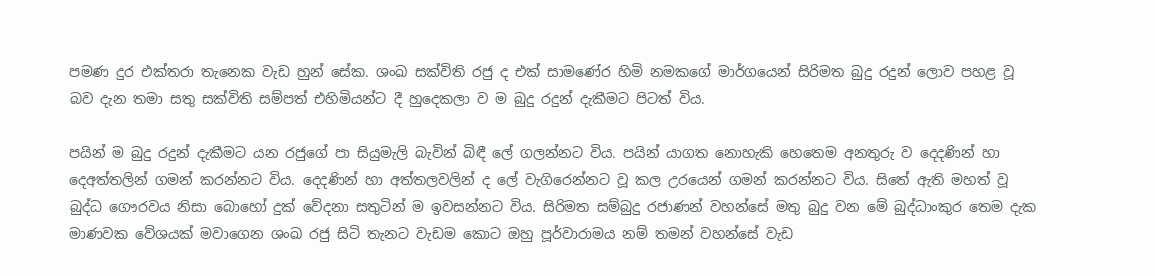පමණ දුර එක්තරා තැනෙක වැඩ හුන් සේක. ශංඛ සක්විති රජු ද එක් සාමණේර හිමි නමකගේ මාර්ගයෙන් සිරිමත බුදු රදුන් ලොව පහළ වූ බව දැන තමා සතු සක්විති සම්පත් එහිමියන්ට දී හුදෙකලා ව ම බුදු රදුන් දැකීමට පිටත් විය.

පයින් ම බුදු රදුන් දැකීමට යන රජුගේ පා සියුමැලි බැවින් බිඳී ලේ ගලන්නට විය. පයින් යාගත නොහැකි හෙතෙම අනතුරු ව දෙදණින් හා දෙඅත්තලින් ගමන් කරන්නට විය. දෙදණින් හා අත්තලවලින් ද ලේ වැගිරෙන්නට වූ කල උරයෙන් ගමන් කරන්නට විය. සිතේ ඇති මහත් වූ බුද්ධ ගෞරවය නිසා බොහෝ දුක් වේදනා සතුටින් ම ඉවසන්නට විය. සිරිමත සම්බුදු රජාණන් වහන්සේ මතු බුදු වන මේ බුද්ධාංකුර තෙම දැක මාණවක වේශයක් මවාගෙන ශංඛ රජු සිටි තැනට වැඩම කොට ඔහු පූර්වාරාමය නම් තමන් වහන්සේ වැඩ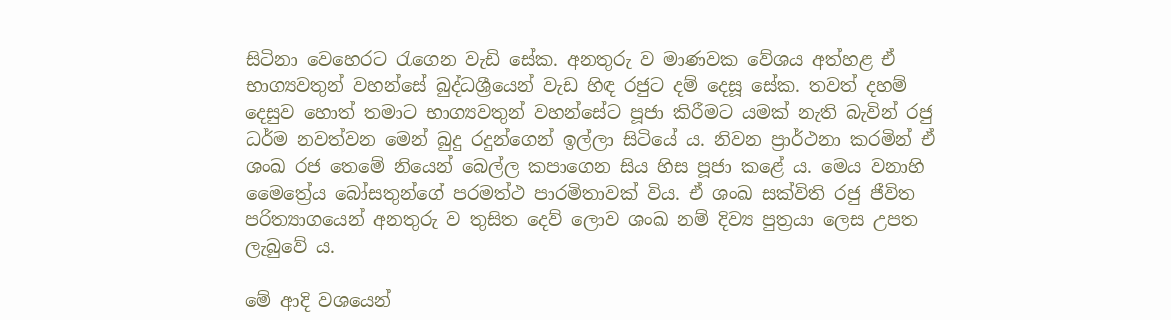සිටිනා වෙහෙරට රැගෙන වැඩි සේක. අනතුරු ව මාණවක වේශය අත්හළ ඒ භාග්‍යවතුන් වහන්සේ බුද්ධශ්‍රීයෙන් වැඩ හිඳ රජුට දම් දෙසූ සේක. තවත් දහම් දෙසුව හොත් තමාට භාග්‍යවතුන් වහන්සේට පූජා කිරීමට යමක් නැති බැවින් රජු ධර්ම නවත්වන මෙන් බුදු රදුන්ගෙන් ඉල්ලා සිටියේ ය. නිවන ප්‍රාර්ථනා කරමින් ඒ ශංඛ රජ තෙමේ නියෙන් බෙල්ල කපාගෙන සිය හිස පූජා කළේ ය. මෙය වනාහි මෛත්‍රේය බෝසතුන්ගේ පරමත්ථ පාරමිතාවක් විය. ඒ ශංඛ සක්විති රජු ජීවිත පරිත්‍යාගයෙන් අනතුරු ව තුසිත දෙව් ලොව ශංඛ නම් දිව්‍ය පුත්‍රයා ලෙස උපත ලැබුවේ ය.

මේ ආදි වශයෙන්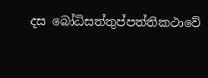දස බෝධිසත්තුප්පත්තිකථාවේ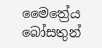මෛත්‍රේය බෝසතුන්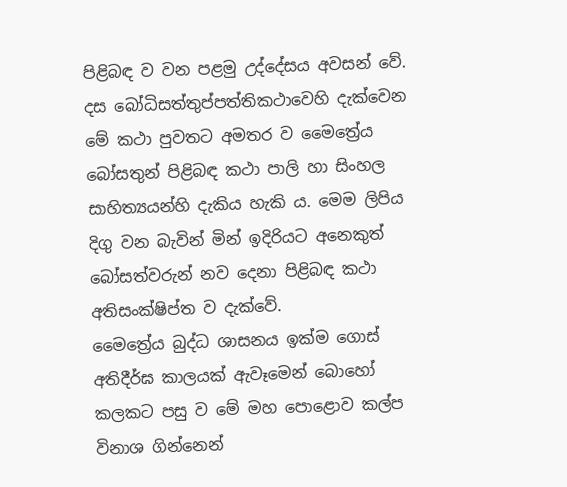පිළිබඳ ව වන පළමු උද්දේසය අවසන් වේ. දස බෝධිසත්තුප්පත්තිකථාවෙහි දැක්වෙන මේ කථා පුවතට අමතර ව මෛත්‍රේය බෝසතුන් පිළිබඳ කථා පාලි හා සිංහල සාහිත්‍යයන්හි දැකිය හැකි ය. මෙම ලිපිය දිගු වන බැවින් මින් ඉදිරියට අනෙකුත් බෝසත්වරුන් නව දෙනා පිළිබඳ කථා අතිසංක්ෂිප්ත ව දැක්වේ.
මෛත්‍රේය බුද්ධ ශාසනය ඉක්ම ගොස් අතිදීර්ඝ කාලයක් ඇවෑමෙන් බොහෝ කලකට පසු ව මේ මහ පොළොව කල්ප විනාශ ගින්නෙන්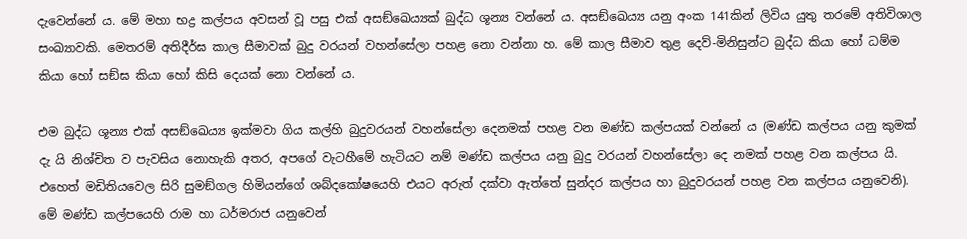දැවෙන්නේ ය. මේ මහා භද්‍ර කල්පය අවසන් වූ පසු එක් අසඞ්ඛෙය්‍යක් බුද්ධ ශූන්‍ය වන්නේ ය. අසඞ්ඛෙය්‍ය යනු අංක 141කින් ලිවිය යුතු තරමේ අතිවිශාල සංඛ්‍යාවකි. මෙතරම් අතිදීර්ඝ කාල සීමාවක් බුදු වරයන් වහන්සේලා පහළ නො වන්නා හ. මේ කාල සීමාව තුළ දෙව්-මිනිසුන්ට බුද්ධ කියා හෝ ධම්ම කියා හෝ සඞ්ඝ කියා හෝ කිසි දෙයක් නො වන්නේ ය.

එම බුද්ධ ශූන්‍ය එක් අසඞ්ඛෙය්‍ය ඉක්මවා ගිය කල්හි බුදුවරයන් වහන්සේලා දෙනමක් පහළ වන මණ්ඩ කල්පයක් වන්නේ ය (මණ්ඩ කල්පය යනු කුමක් දැ යි නිශ්චිත ව පැවසිය නොහැකි අතර, අපගේ වැටහීමේ හැටියට නම් මණ්ඩ කල්පය යනු බුදු වරයන් වහන්සේලා දෙ නමක් පහළ වන කල්පය යි. එහෙත් මඩිතියවෙල සිරි සුමඞ්ගල හිමියන්ගේ ශබ්දකෝෂයෙහි එයට අරුත් දක්වා ඇත්තේ සුන්දර කල්පය හා බුදුවරයන් පහළ වන කල්පය යනුවෙනි). මේ මණ්ඩ කල්පයෙහි රාම හා ධර්මරාජ යනුවෙන්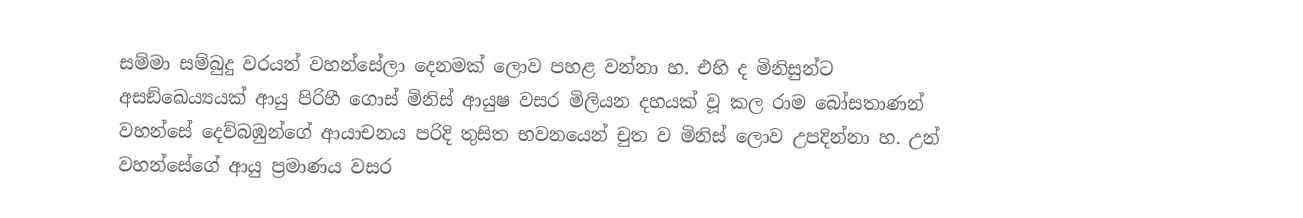සම්මා සම්බුදු වරයන් වහන්සේලා දෙනමක් ලොව පහළ වන්නා හ. එහි ද මිනිසුන්ට අසඞ්ඛෙය්‍යයක් ආයු පිරිහී ගොස් මිනිස් ආයුෂ වසර මිලියන දහයක් වූ කල රාම බෝසතාණන් වහන්සේ දෙව්බඹුන්ගේ ආයාචනය පරිදි තුසිත භවනයෙන් චුත ව මිනිස් ලොව උපදින්නා හ. උන් වහන්සේගේ ආයු ප්‍රමාණය වසර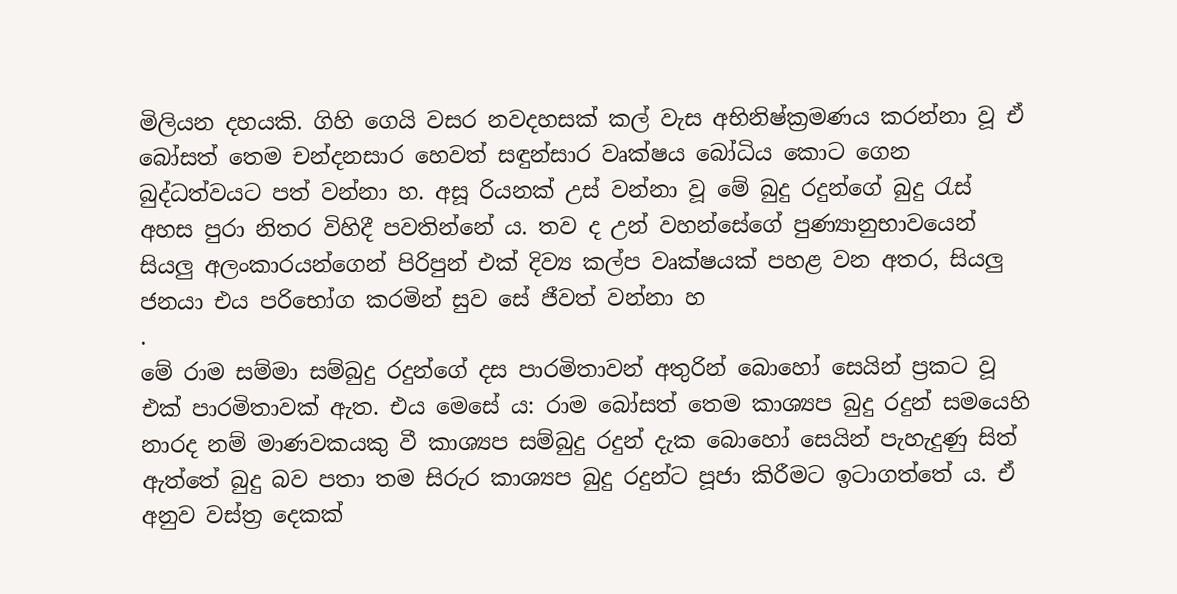මිලියන දහයකි. ගිහි ගෙයි වසර නවදහසක් කල් වැස අභිනිෂ්ක්‍රමණය කරන්නා වූ ඒ බෝසත් තෙම චන්දනසාර හෙවත් සඳුන්සාර වෘක්ෂය බෝධිය කොට ගෙන බුද්ධත්වයට පත් වන්නා හ. අසූ රියනක් උස් වන්නා වූ මේ බුදු රදුන්ගේ බුදු රැස් අහස පුරා නිතර විහිදී පවතින්නේ ය. තව ද උන් වහන්සේගේ පුණ්‍යානුභාවයෙන් සියලු අලංකාරයන්ගෙන් පිරිපුන් එක් දිව්‍ය කල්ප වෘක්ෂයක් පහළ වන අතර, සියලු ජනයා එය පරිභෝග කරමින් සුව සේ ජීවත් වන්නා හ
.
මේ රාම සම්මා සම්බුදු රදුන්ගේ දස පාරමිතාවන් අතුරින් බොහෝ සෙයින් ප්‍රකට වූ එක් පාරමිතාවක් ඇත. එය මෙසේ ය: රාම බෝසත් තෙම කාශ්‍යප බුදු රදුන් සමයෙහි නාරද නම් මාණවකයකු වී කාශ්‍යප සම්බුදු රදුන් දැක බොහෝ සෙයින් පැහැදුණු සිත් ඇත්තේ බුදු බව පතා තම සිරුර කාශ්‍යප බුදු රදුන්ට පූජා කිරීමට ඉටාගත්තේ ය. ඒ අනුව වස්ත්‍ර දෙකක්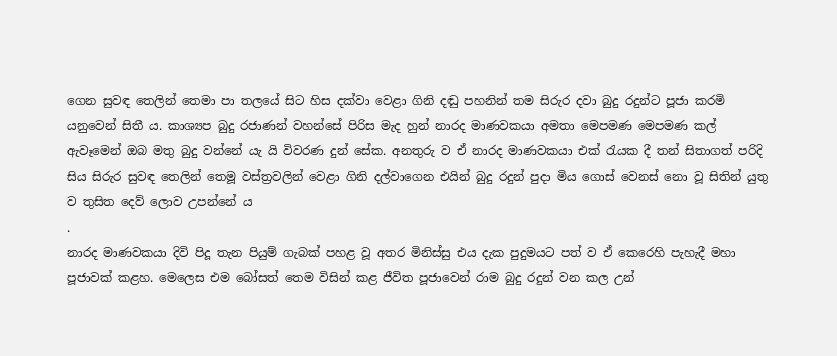ගෙන සුවඳ තෙලින් තෙමා පා තලයේ සිට හිස දක්වා වෙළා ගිනි දඬු පහනින් තම සිරුර දවා බුදු රදුන්ට පූජා කරමි යනුවෙන් සිතී ය. කාශ්‍යප බුදු රජාණන් වහන්සේ පිරිස මැද හුන් නාරද මාණවකයා අමතා මෙපමණ මෙපමණ කල් ඇවෑමෙන් ඔබ මතු බුදු වන්නේ යැ යි විවරණ දුන් සේක. අනතුරු ව ඒ නාරද මාණවකයා එක් රැයක දී තන් සිතාගත් පරිදි සිය සිරුර සුවඳ තෙලින් තෙමූ වස්ත්‍රවලින් වෙළා ගිනි දල්වාගෙන එයින් බුදු රදුන් පුදා මිය ගොස් වෙනස් නො වූ සිතින් යුතු ව තුසිත දෙව් ලොව උපන්නේ ය
.
නාරද මාණවකයා දිවි පිදූ තැන පියුම් ගැබක් පහළ වූ අතර මිනිස්සු එය දැක පුදුමයට පත් ව ඒ කෙරෙහි පැහැදී මහා පූජාවක් කළහ. මෙලෙස එම බෝසත් තෙම විසින් කළ ජීවිත පූජාවෙන් රාම බුදු රදුන් වන කල උන්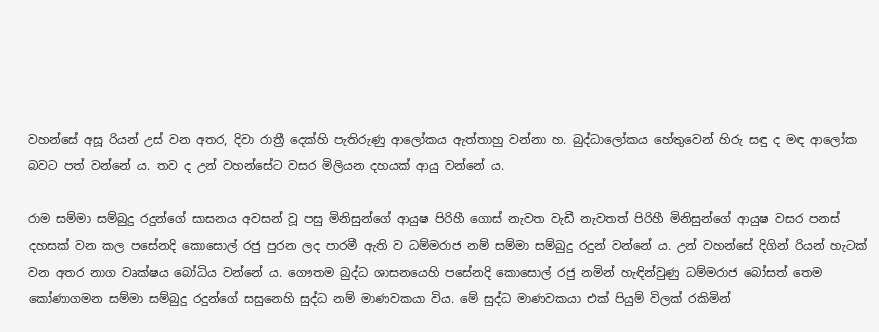වහන්සේ අසූ රියන් උස් වන අතර, දිවා රාත්‍රී දෙක්හි පැතිරුණු ආලෝකය ඇත්තාහු වන්නා හ. බුද්ධාලෝකය හේතුවෙන් හිරු සඳු ද මඳ ආලෝක බවට පත් වන්නේ ය. තව ද උන් වහන්සේට වසර මිලියන දහයක් ආයු වන්නේ ය.

රාම සම්මා සම්බුදු රදුන්ගේ සාසනය අවසන් වූ පසු මිනිසුන්ගේ ආයුෂ පිරිහී ගොස් නැවත වැඩී නැවතත් පිරිහී මිනිසුන්ගේ ආයුෂ වසර පනස් දහසක් වන කල පසේනදි කොසොල් රජු පුරන ලද පාරමී ඇති ව ධම්මරාජ නම් සම්මා සම්බුදු රදුන් වන්නේ ය. උන් වහන්සේ දිගින් රියන් හැටක් වන අතර නාග වෘක්ෂය බෝධිය වන්නේ ය. ගෞතම බුද්ධ ශාසනයෙහි පසේනදි කොසොල් රජු නමින් හැඳින්වුණු ධම්මරාජ බෝසත් තෙම කෝණාගමන සම්මා සම්බුදු රදුන්ගේ සසුනෙහි සුද්ධ නම් මාණවකයා විය. මේ සුද්ධ මාණවකයා එක් පියුම් විලක් රකිමින්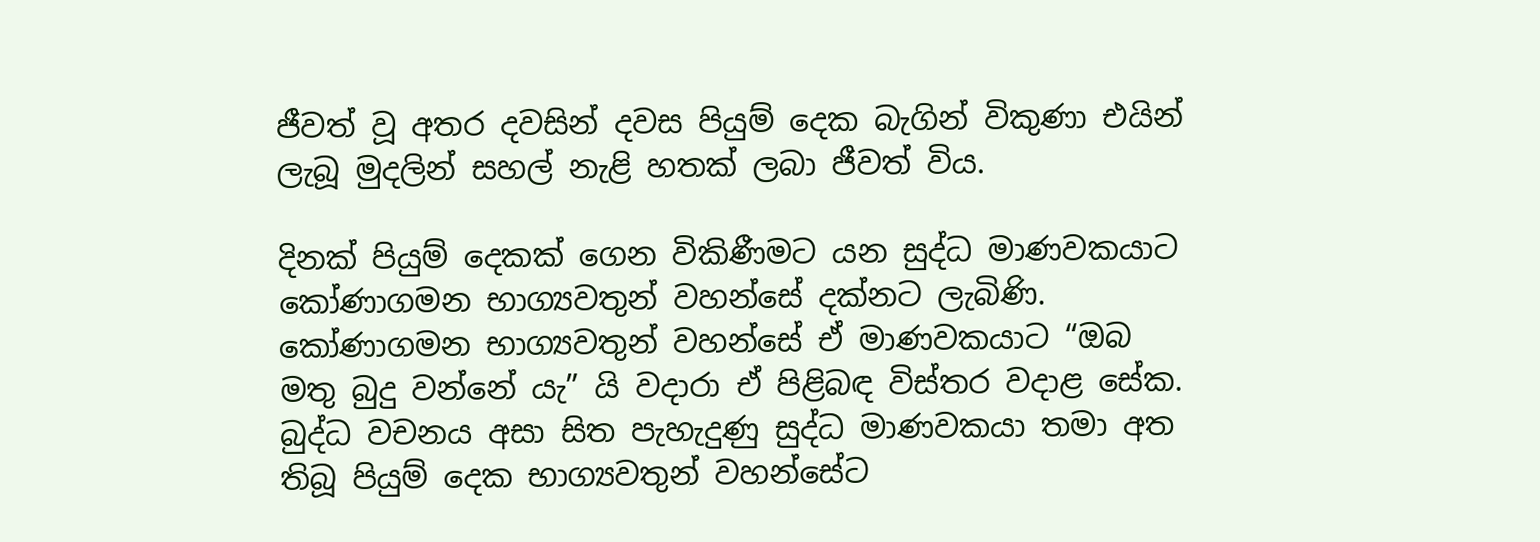ජීවත් වූ අතර දවසින් දවස පියුම් දෙක බැගින් විකුණා එයින් ලැබූ මුදලින් සහල් නැළි හතක් ලබා ජීවත් විය.

දිනක් පියුම් දෙකක් ගෙන විකිණීමට යන සුද්ධ මාණවකයාට කෝණාගමන භාග්‍යවතුන් වහන්සේ දක්නට ලැබිණි. කෝණාගමන භාග්‍යවතුන් වහන්සේ ඒ මාණවකයාට “ඔබ මතු බුදු වන්නේ යැ” යි වදාරා ඒ පිළිබඳ විස්තර වදාළ සේක. බුද්ධ වචනය අසා සිත පැහැදුණු සුද්ධ මාණවකයා තමා අත තිබූ පියුම් දෙක භාග්‍යවතුන් වහන්සේට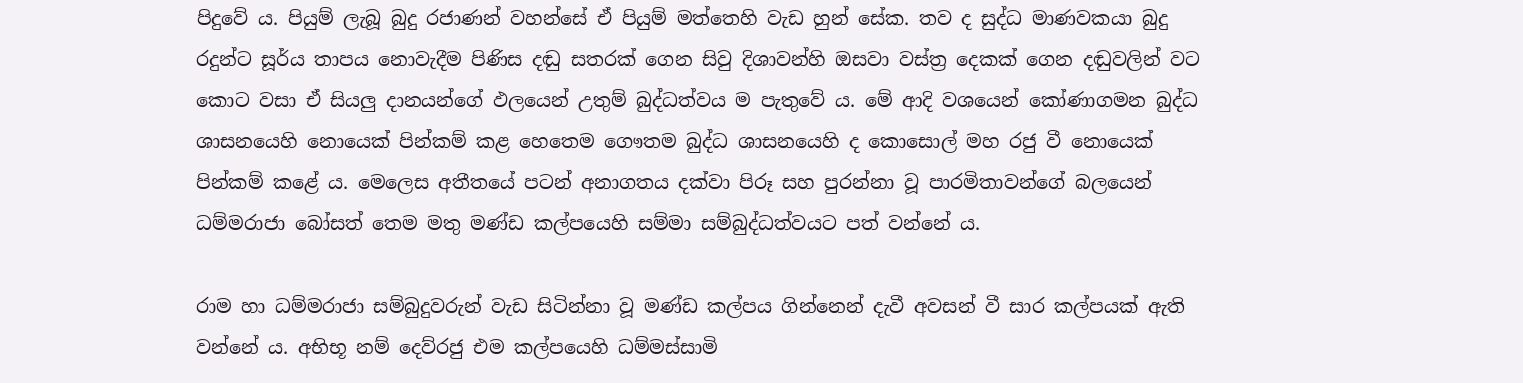පිදුවේ ය. පියුම් ලැබූ බුදු රජාණන් වහන්සේ ඒ පියුම් මත්තෙහි වැඩ හුන් සේක. තව ද සුද්ධ මාණවකයා බුදු රදුන්ට සූර්ය තාපය නොවැදීම පිණිස දඬු සතරක් ගෙන සිවු දිශාවන්හි ඔසවා වස්ත්‍ර දෙකක් ගෙන දඬුවලින් වට කොට වසා ඒ සියලු දානයන්ගේ ඵලයෙන් උතුම් බුද්ධත්වය ම පැතුවේ ය. මේ ආදි වශයෙන් කෝණාගමන බුද්ධ ශාසනයෙහි නොයෙක් පින්කම් කළ හෙතෙම ගෞතම බුද්ධ ශාසනයෙහි ද කොසොල් මහ රජු වී නොයෙක් පින්කම් කළේ ය. මෙලෙස අතීතයේ පටන් අනාගතය දක්වා පිරූ සහ පුරන්නා වූ පාරමිතාවන්ගේ බලයෙන් ධම්මරාජා බෝසත් තෙම මතු මණ්ඩ කල්පයෙහි සම්මා සම්බුද්ධත්වයට පත් වන්නේ ය.

රාම හා ධම්මරාජා සම්බුදුවරුන් වැඩ සිටින්නා වූ මණ්ඩ කල්පය ගින්නෙන් දැවී අවසන් වී සාර කල්පයක් ඇති වන්නේ ය. අභිභූ නම් දෙව්රජු එම කල්පයෙහි ධම්මස්සාමි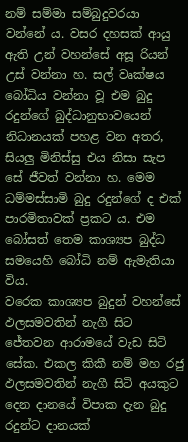නම් සම්මා සම්බුදුවරයා වන්නේ ය. වසර දහසක් ආයු ඇති උන් වහන්සේ අසූ රියන් උස් වන්නා හ. සල් වෘක්ෂය බෝධිය වන්නා වූ එම බුදු රදුන්ගේ බුද්ධානුභාවයෙන් නිධානයක් පහළ වන අතර, සියලු මිනිස්සු එය නිසා සැප සේ ජීවත් වන්නා හ. මෙම ධම්මස්සාමි බුදු රදුන්ගේ ද එක් පාරමිතාවක් ප්‍රකට ය. එම බෝසත් තෙම කාශ්‍යප බුද්ධ සමයෙහි බෝධි නම් ඇමැතියා විය.
වරෙක කාශ්‍යප බුදුන් වහන්සේ ඵලසමවතින් නැගී සිට ජේතවන ආරාමයේ වැඩ සිටි සේක. එකල කිකී නම් මහ රජු ඵලසමවතින් නැගී සිටි අයකුට දෙන දානයේ විපාක දැන බුදු රදුන්ට දානයක්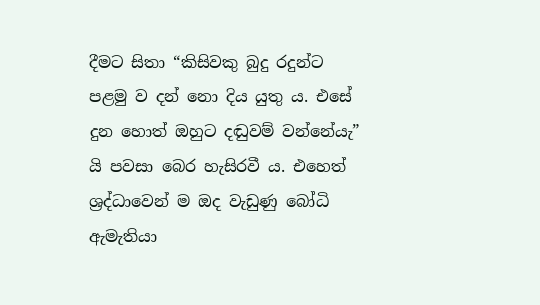දීමට සිතා “කිසිවකු බුදු රදුන්ට පළමු ව දන් නො දිය යුතු ය. එසේ දුන හොත් ඔහුට දඬුවම් වන්නේයැ” යි පවසා බෙර හැසිරවී ය. එහෙත් ශ්‍රද්ධාවෙන් ම ඔද වැඩුණු බෝධි ඇමැතියා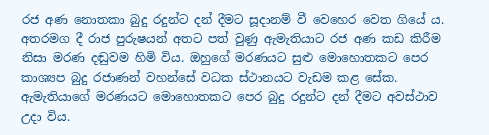රජ අණ නොතකා බුදු රදුන්ට දන් දීමට සූදානම් වී වෙහෙර වෙත ගියේ ය. අතරමග දී රාජ පුරුෂයන් අතට පත් වුණු ඇමැතියාට රජ අණ කඩ කිරීම නිසා මරණ දඬුවම හිමි විය. ඔහුගේ මරණයට සුළු මොහොතකට පෙර කාශ්‍යප බුදු රජාණන් වහන්සේ වධක ස්ථානයට වැඩම කළ සේක. ඇමැතියාගේ මරණයට මොහොතකට පෙර බුදු රදුන්ට දන් දීමට අවස්ථාව උදා විය.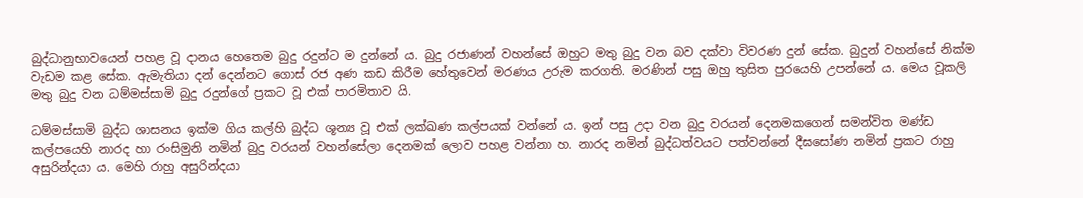බුද්ධානුභාවයෙන් පහළ වූ දානය හෙතෙම බුදු රදුන්ට ම දුන්නේ ය. බුදු රජාණන් වහන්සේ ඔහුට මතු බුදු වන බව දක්වා විවරණ දුන් සේක. බුදුන් වහන්සේ නික්ම වැඩම කළ සේක. ඇමැතියා දන් දෙන්නට ගොස් රජ අණ කඩ කිරීම හේතුවෙන් මරණය උරුම කරගති. මරණින් පසු ඔහු තුසිත පුරයෙහි උපන්නේ ය. මෙය වූකලි මතු බුදු වන ධම්මස්සාමි බුදු රදුන්ගේ ප්‍රකට වූ එක් පාරමිතාව යි.

ධම්මස්සාමි බුද්ධ ශාසනය ඉක්ම ගිය කල්හි බුද්ධ ශූන්‍ය වූ එක් ලක්‍ඛණ කල්පයක් වන්නේ ය. ඉන් පසු උදා වන බුදු වරයන් දෙනමකගෙන් සමන්විත මණ්ඩ කල්පයෙහි නාරද හා රංසිමුනි නමින් බුදු වරයන් වහන්සේලා දෙනමක් ලොව පහළ වන්නා හ. නාරද නමින් බුද්ධත්වයට පත්වන්නේ දීඝසෝණ නමින් ප්‍රකට රාහු අසුරින්දයා ය. මෙහි රාහු අසුරින්දයා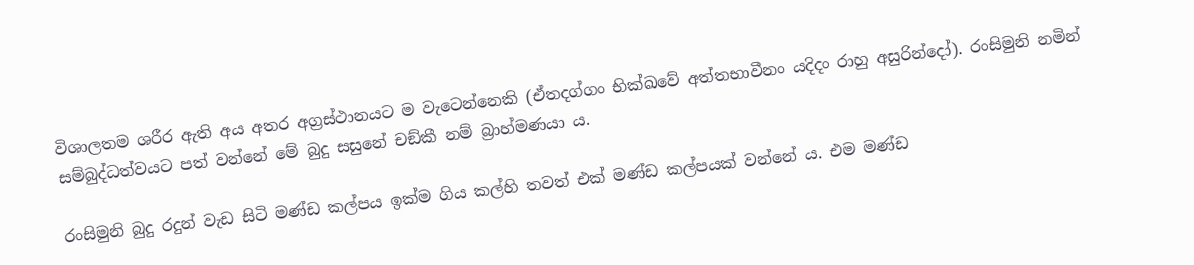විශාලතම ශරීර ඇති අය අතර අග්‍රස්ථානයට ම වැටෙන්නෙකි (ඒතදග්ගං භික්ඛවේ අත්තභාවීනං යදිදං රාහු අසුරින්දෝ). රංසිමුනි නමින් සම්බුද්ධත්වයට පත් වන්නේ මේ බුදු සසුනේ චඞ්කී නම් බ්‍රාහ්මණයා ය.

රංසිමුනි බුදු රදුන් වැඩ සිටි මණ්ඩ කල්පය ඉක්ම ගිය කල්හි තවත් එක් මණ්ඩ කල්පයක් වන්නේ ය. එම මණ්ඩ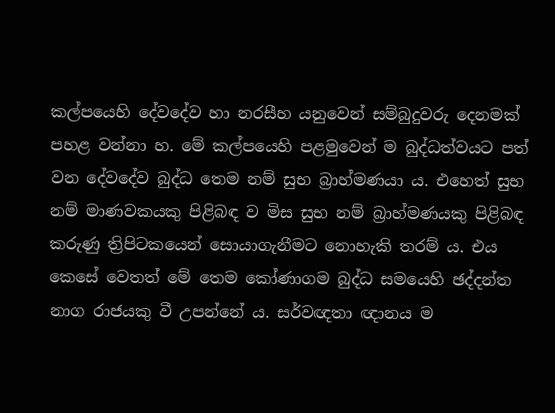කල්පයෙහි දේවදේව හා නරසීහ යනුවෙන් සම්බුදුවරු දෙනමක් පහළ වන්නා හ. මේ කල්පයෙහි පළමුවෙන් ම බුද්ධත්වයට පත් වන දේවදේව බුද්ධ තෙම නම් සුභ බ්‍රාහ්මණයා ය. එහෙත් සුභ නම් මාණවකයකු පිළිබඳ ව මිස සුභ නම් බ්‍රාහ්මණයකු පිළිබඳ කරුණු ත්‍රිපිටකයෙන් සොයාගැනීමට නොහැකි තරම් ය. එය කෙසේ වෙතත් මේ තෙම කෝණාගම බුද්ධ සමයෙහි ඡද්දන්ත නාග රාජයකු වී උපන්නේ ය. සර්වඥතා ඥානය ම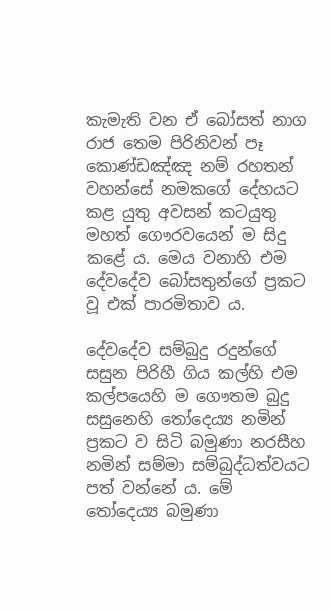කැමැති වන ඒ බෝසත් නාග රාජ තෙම පිරිනිවන් පෑ කොණ්ඩඤ්ඤ නම් රහතන් වහන්සේ නමකගේ දේහයට කළ යුතු අවසන් කටයුතු මහත් ගෞරවයෙන් ම සිදු කළේ ය. මෙය වනාහි එම දේවදේව බෝසතුන්ගේ ප්‍රකට වූ එක් පාරමිතාව ය.

දේවදේව සම්බුදු රදුන්ගේ සසුන පිරිහී ගිය කල්හි එම කල්පයෙහි ම ගෞතම බුදු සසුනෙහි තෝදෙය්‍ය නමින් ප්‍රකට ව සිටි බමුණා නරසීහ නමින් සම්මා සම්බුද්ධත්වයට පත් වන්නේ ය. මේ තෝදෙය්‍ය බමුණා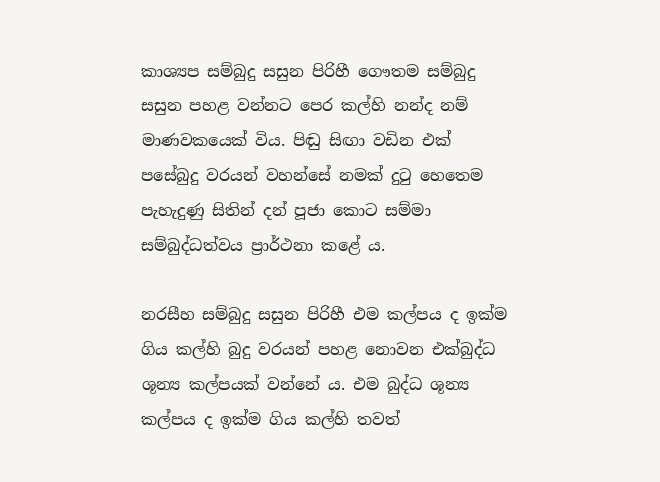කාශ්‍යප සම්බුදු සසුන පිරිහී ගෞතම සම්බුදු සසුන පහළ වන්නට පෙර කල්හි නන්ද නම් මාණවකයෙක් විය. පිඬු සිඟා වඩින එක් පසේබුදු වරයන් වහන්සේ නමක් දුටු හෙතෙම පැහැදුණු සිතින් දන් පූජා කොට සම්මා සම්බුද්ධත්වය ප්‍රාර්ථනා කළේ ය.

නරසීහ සම්බුදු සසුන පිරිහී එම කල්පය ද ඉක්ම ගිය කල්හි බුදු වරයන් පහළ නොවන එක්බුද්ධ ශූන්‍ය කල්පයක් වන්නේ ය. එම බුද්ධ ශූන්‍ය කල්පය ද ඉක්ම ගිය කල්හි තවත්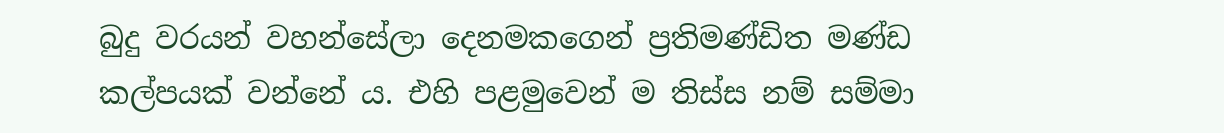බුදු වරයන් වහන්සේලා දෙනමකගෙන් ප්‍රතිමණ්ඩිත මණ්ඩ කල්පයක් වන්නේ ය. එහි පළමුවෙන් ම තිස්ස නම් සම්මා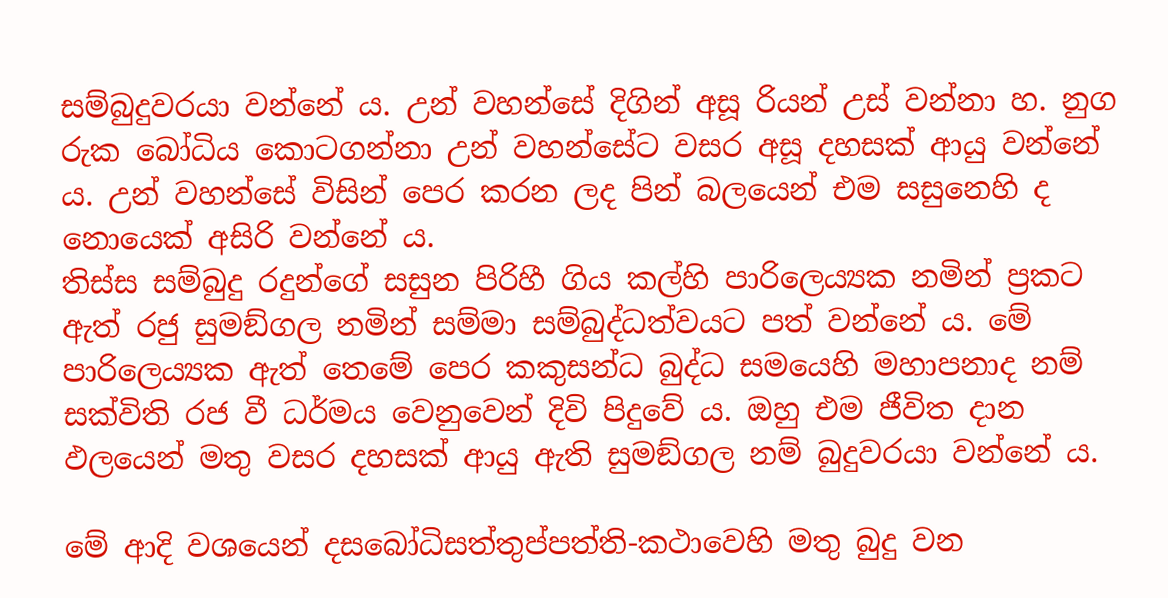සම්බුදුවරයා වන්නේ ය. උන් වහන්සේ දිගින් අසූ රියන් උස් වන්නා හ. නුග රුක බෝධිය කොටගන්නා උන් වහන්සේට වසර අසූ දහසක් ආයු වන්නේ ය. උන් වහන්සේ විසින් පෙර කරන ලද පින් බලයෙන් එම සසුනෙහි ද නොයෙක් අසිරි වන්නේ ය.
තිස්ස සම්බුදු රදුන්ගේ සසුන පිරිහී ගිය කල්හි පාරිලෙය්‍යක නමින් ප්‍රකට ඇත් රජු සුමඞ්ගල නමින් සම්මා සම්බුද්ධත්වයට පත් වන්නේ ය. මේ පාරිලෙය්‍යක ඇත් තෙමේ පෙර කකුසන්ධ බුද්ධ සමයෙහි මහාපනාද නම් සක්විති රජ වී ධර්මය වෙනුවෙන් දිවි පිදුවේ ය. ඔහු එම ජීවිත දාන ඵලයෙන් මතු වසර දහසක් ආයු ඇති සුමඞ්ගල නම් බුදුවරයා වන්නේ ය.

මේ ආදි වශයෙන් දසබෝධිසත්තුප්පත්ති-කථාවෙහි මතු බුදු වන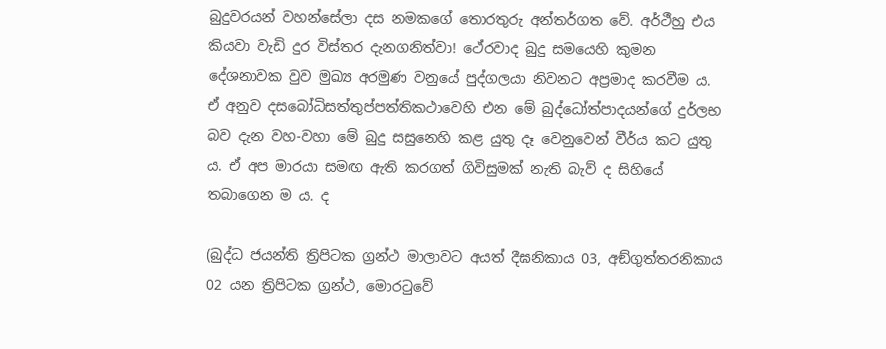බුදුවරයන් වහන්සේලා දස නමකගේ තොරතුරු අන්තර්ගත වේ. අර්ථීහු එය කියවා වැඩි දුර විස්තර දැනගනිත්වා! ථේරවාද බුදු සමයෙහි කුමන දේශනාවක වුව මුඛ්‍ය අරමුණ වනුයේ පුද්ගලයා නිවනට අප්‍රමාද කරවීම ය. ඒ අනුව දසබෝධිසත්තුප්පත්තිකථාවෙහි එන මේ බුද්ධෝත්පාදයන්ගේ දුර්ලභ බව දැන වහ-වහා මේ බුදු සසුනෙහි කළ යුතු දෑ වෙනුවෙන් වීර්ය කට යුතු ය. ඒ අප මාරයා සමඟ ඇති කරගත් ගිවිසුමක් නැති බැව් ද සිහියේ තබාගෙන ම ය. ද

(බුද්ධ ජයන්ති ත්‍රිපිටක ග්‍රන්ථ මාලාවට අයත් දීඝනිකාය 03, අඞ්ගුත්තරනිකාය 02 යන ත්‍රිපිටක ග්‍රන්ථ, මොරටුවේ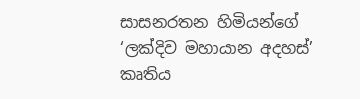සාසනරතන හිමියන්ගේ ‘ලක්දිව මහායාන අදහස්’ කෘතිය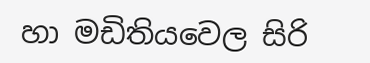හා මඩිතියවෙල සිරි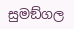සුමඞ්ගල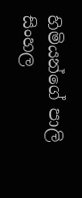හිමියන්ගේ පාලි සිංහල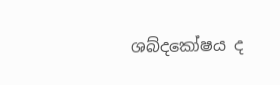ශබ්දකෝෂය ද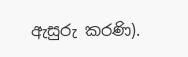ඇසුරු කරණි).